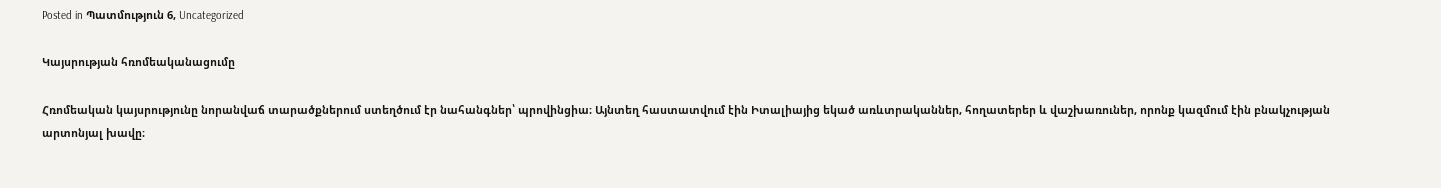Posted in Պատմություն 6, Uncategorized

Կայսրության հռոմեականացումը

Հռոմեական կայսրությունը նորանվաճ տարածքներում ստեղծում էր նահանգներ՝ պրովինցիա։ Այնտեղ հաստատվում էին Իտալիայից եկած առևտրականներ, հողատերեր և վաշխառուներ, որոնք կազմում էին բնակչության արտոնյալ խավը։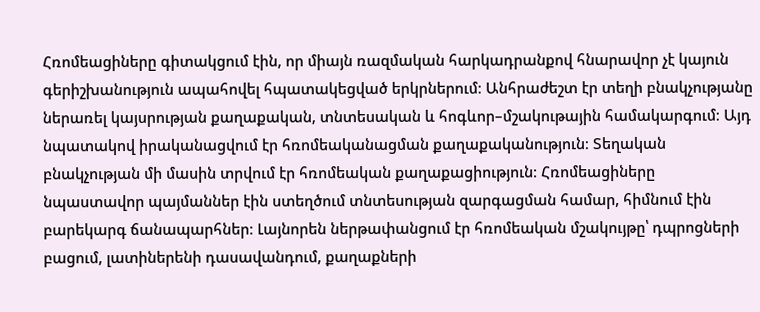Հռոմեացիները գիտակցում էին, որ միայն ռազմական հարկադրանքով հնարավոր չէ կայուն գերիշխանություն ապահովել հպատակեցված երկրներում։ Անհրաժեշտ էր տեղի բնակչությանը ներառել կայսրության քաղաքական, տնտեսական և հոգևոր–մշակութային համակարգում։ Այդ նպատակով իրականացվում էր հռոմեականացման քաղաքականություն։ Տեղական բնակչության մի մասին տրվում էր հռոմեական քաղաքացիություն։ Հռոմեացիները նպաստավոր պայմաններ էին ստեղծում տնտեսության զարգացման համար, հիմնում էին բարեկարգ ճանապարհներ։ Լայնորեն ներթափանցում էր հռոմեական մշակույթը՝ դպրոցների բացում, լատիներենի դասավանդում, քաղաքների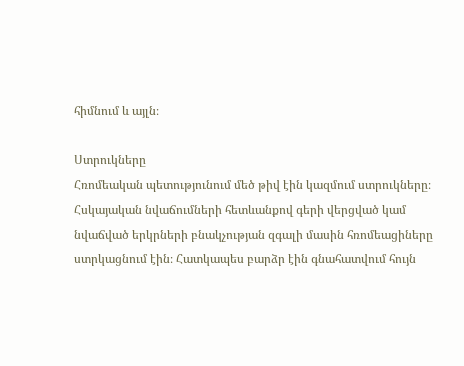հիմնում և այլն։

Ստրուկները
Հռոմեական պետությունում մեծ թիվ էին կազմում ստրուկները։ Հսկայական նվաճումների հետևանքով գերի վերցված կամ նվաճված երկրների բնակչության զգալի մասին հռոմեացիները ստրկացնում էին։ Հատկապես բարձր էին գնահատվում հույն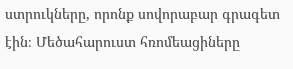ստրուկները, որոնք սովորաբար գրագետ էին։ Մեծահարուստ հռոմեացիները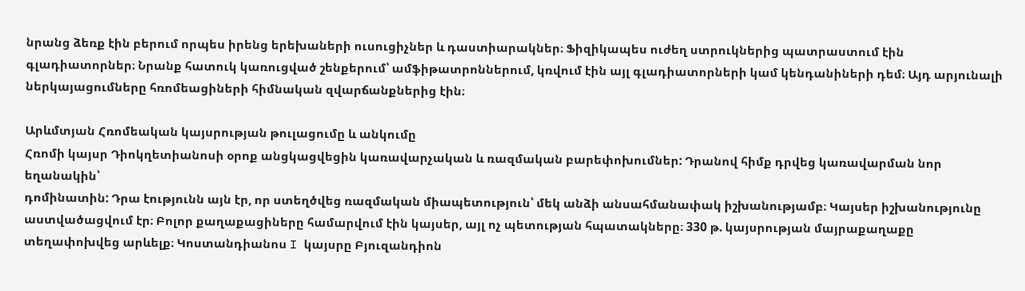նրանց ձեռք էին բերում որպես իրենց երեխաների ուսուցիչներ և դաստիարակներ։ Ֆիզիկապես ուժեղ ստրուկներից պատրաստում էին գլադիատորներ։ Նրանք հատուկ կառուցված շենքերում՝ ամֆիթատրոններում, կռվում էին այլ գլադիատորների կամ կենդանիների դեմ։ Այդ արյունալի ներկայացումները հռոմեացիների հիմնական զվարճանքներից էին։

Արևմտյան Հռոմեական կայսրության թուլացումը և անկումը
Հռոմի կայսր Դիոկղետիանոսի օրոք անցկացվեցին կառավարչական և ռազմական բարեփոխումներ: Դրանով հիմք դրվեց կառավարման նոր եղանակին՝
դոմինատին: Դրա էությունն այն էր, որ ստեղծվեց ռազմական միապետություն՝ մեկ անձի անսահմանափակ իշխանությամբ։ Կայսեր իշխանությունը աստվածացվում էր։ Բոլոր քաղաքացիները համարվում էին կայսեր, այլ ոչ պետության հպատակները։ 330 թ. կայսրության մայրաքաղաքը տեղափոխվեց արևելք։ Կոստանդիանոս I կայսրը Բյուզանդիոն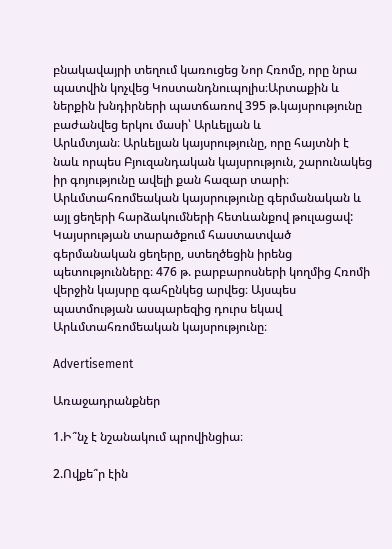բնակավայրի տեղում կառուցեց Նոր Հռոմը, որը նրա պատվին կոչվեց Կոստանդնուպոլիս։Արտաքին և ներքին խնդիրների պատճառով 395 թ.կայսրությունը բաժանվեց երկու մասի՝ Արևելյան և
Արևմտյան։ Արևելյան կայսրությունը, որը հայտնի է նաև որպես Բյուզանդական կայսրություն, շարունակեց իր գոյությունը ավելի քան հազար տարի։ Արևմտահռոմեական կայսրությունը գերմանական և այլ ցեղերի հարձակումների հետևանքով թուլացավ: Կայսրության տարածքում հաստատված գերմանական ցեղերը, ստեղծեցին իրենց պետությունները։ 476 թ. բարբարոսների կողմից Հռոմի վերջին կայսրը գահընկեց արվեց։ Այսպես պատմության ասպարեզից դուրս եկավ Արևմտահռոմեական կայսրությունը։

Advertisement

Առաջադրանքներ

1.Ի՞նչ է նշանակում պրովինցիա։

2.Ովքե՞ր էին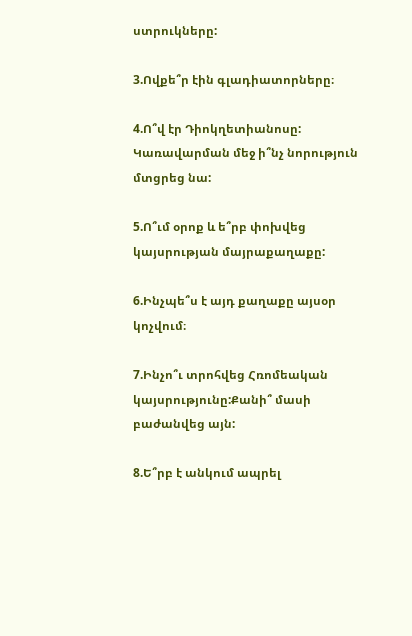ստրուկները:

3.Ովքե՞ր էին գլադիատորները։

4.Ո՞վ էր Դիոկղետիանոսը: Կառավարման մեջ ի՞նչ նորություն մտցրեց նա:

5.Ո՞ւմ օրոք և ե՞րբ փոխվեց կայսրության մայրաքաղաքը:

6.Ինչպե՞ս է այդ քաղաքը այսօր կոչվում։

7.Ինչո՞ւ տրոհվեց Հռոմեական կայսրությունը:Քանի՞ մասի բաժանվեց այն:

8.Ե՞րբ է անկում ապրել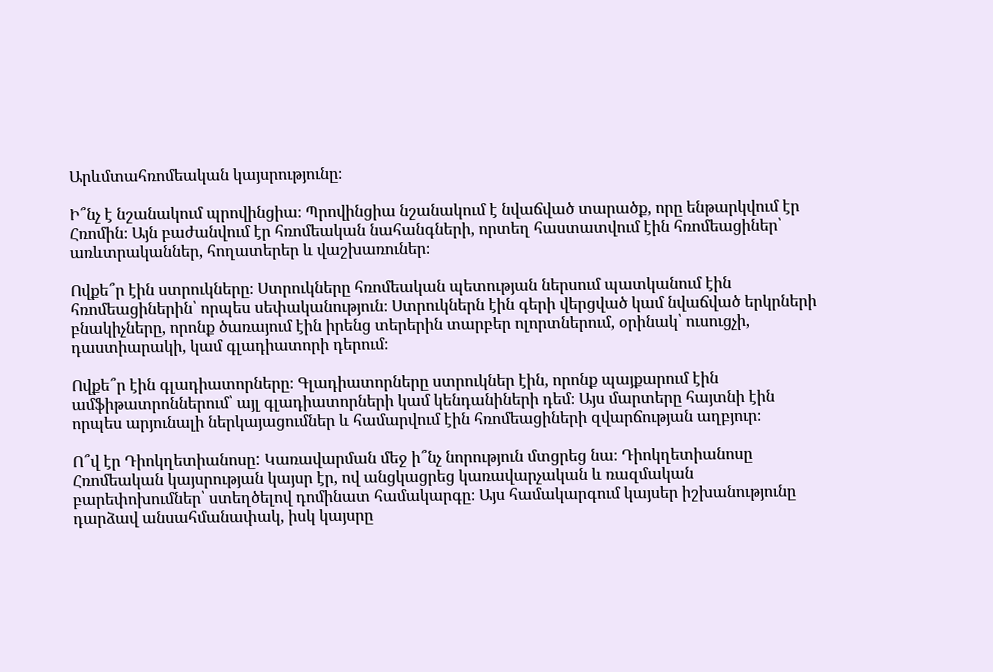Արևմտահռոմեական կայսրությունը։

Ի՞նչ է նշանակում պրովինցիա։ Պրովինցիա նշանակում է նվաճված տարածք, որը ենթարկվում էր Հռոմին։ Այն բաժանվում էր հռոմեական նահանգների, որտեղ հաստատվում էին հռոմեացիներ՝ առևտրականներ, հողատերեր և վաշխառուներ։

Ովքե՞ր էին ստրուկները։ Ստրուկները հռոմեական պետության ներսում պատկանում էին հռոմեացիներին՝ որպես սեփականություն։ Ստրուկներն էին գերի վերցված կամ նվաճված երկրների բնակիչները, որոնք ծառայում էին իրենց տերերին տարբեր ոլորտներում, օրինակ՝ ուսուցչի, դաստիարակի, կամ գլադիատորի դերում։

Ովքե՞ր էին գլադիատորները։ Գլադիատորները ստրուկներ էին, որոնք պայքարում էին ամֆիթատրոններում՝ այլ գլադիատորների կամ կենդանիների դեմ։ Այս մարտերը հայտնի էին որպես արյունալի ներկայացումներ և համարվում էին հռոմեացիների զվարճության աղբյուր։

Ո՞վ էր Դիոկղետիանոսը: Կառավարման մեջ ի՞նչ նորություն մտցրեց նա։ Դիոկղետիանոսը Հռոմեական կայսրության կայսր էր, ով անցկացրեց կառավարչական և ռազմական բարեփոխումներ՝ ստեղծելով դոմինատ համակարգը։ Այս համակարգում կայսեր իշխանությունը դարձավ անսահմանափակ, իսկ կայսրը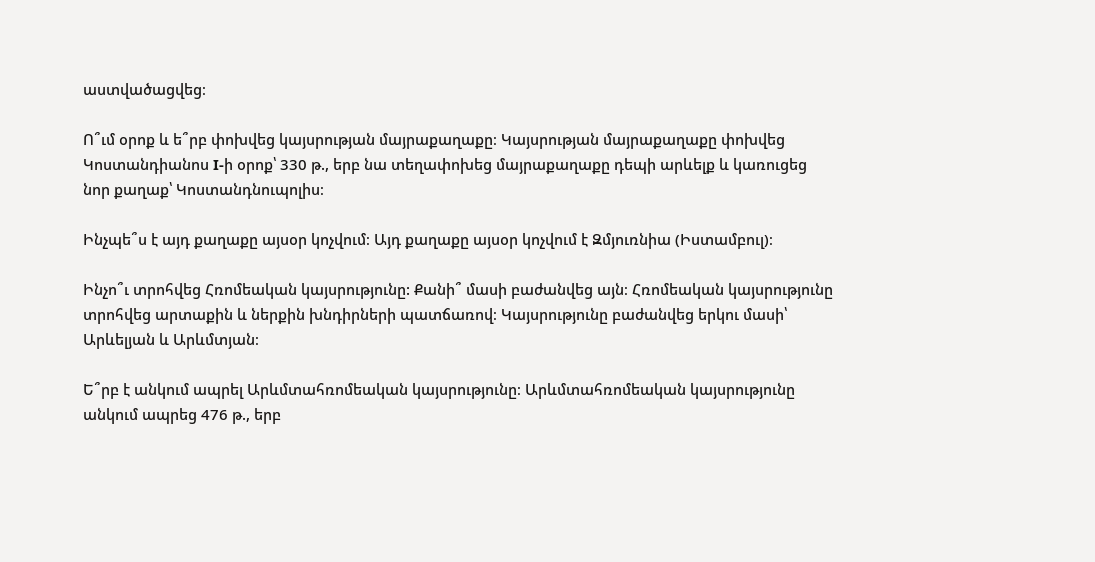աստվածացվեց։

Ո՞ւմ օրոք և ե՞րբ փոխվեց կայսրության մայրաքաղաքը։ Կայսրության մայրաքաղաքը փոխվեց Կոստանդիանոս I-ի օրոք՝ 330 թ., երբ նա տեղափոխեց մայրաքաղաքը դեպի արևելք և կառուցեց նոր քաղաք՝ Կոստանդնուպոլիս։

Ինչպե՞ս է այդ քաղաքը այսօր կոչվում։ Այդ քաղաքը այսօր կոչվում է Զմյուռնիա (Իստամբուլ)։

Ինչո՞ւ տրոհվեց Հռոմեական կայսրությունը: Քանի՞ մասի բաժանվեց այն։ Հռոմեական կայսրությունը տրոհվեց արտաքին և ներքին խնդիրների պատճառով։ Կայսրությունը բաժանվեց երկու մասի՝ Արևելյան և Արևմտյան։

Ե՞րբ է անկում ապրել Արևմտահռոմեական կայսրությունը։ Արևմտահռոմեական կայսրությունը անկում ապրեց 476 թ., երբ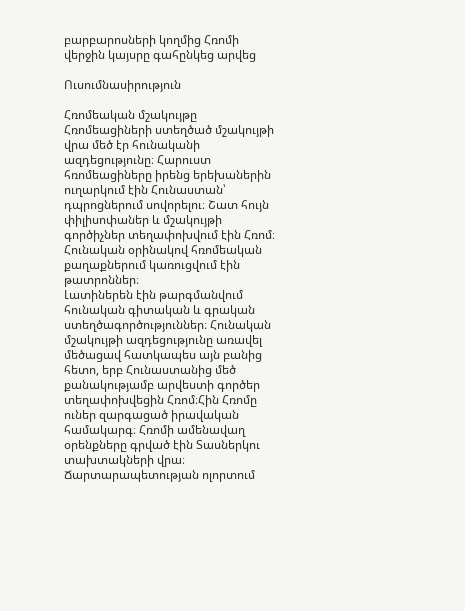բարբարոսների կողմից Հռոմի վերջին կայսրը գահընկեց արվեց

Ուսումնասիրություն

Հռոմեական մշակույթը
Հռոմեացիների ստեղծած մշակույթի վրա մեծ էր հունականի ազդեցությունը։ Հարուստ հռոմեացիները իրենց երեխաներին ուղարկում էին Հունաստան՝
դպրոցներում սովորելու։ Շատ հույն փիլիսոփաներ և մշակույթի գործիչներ տեղափոխվում էին Հռոմ։ Հունական օրինակով հռոմեական քաղաքներում կառուցվում էին թատրոններ։
Լատիներեն էին թարգմանվում հունական գիտական և գրական ստեղծագործություններ։ Հունական մշակույթի ազդեցությունը առավել մեծացավ հատկապես այն բանից հետո, երբ Հունաստանից մեծ քանակությամբ արվեստի գործեր տեղափոխվեցին Հռոմ։Հին Հռոմը ուներ զարգացած իրավական համակարգ։ Հռոմի ամենավաղ օրենքները գրված էին Տասներկու տախտակների վրա։ Ճարտարապետության ոլորտում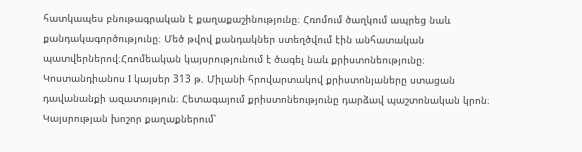հատկապես բնութագրական է քաղաքաշինությունը։ Հռոմում ծաղկում ապրեց նաև քանդակագործությունը։ Մեծ թվով քանդակներ ստեղծվում էին անհատական պատվերներով։Հռոմեական կայսրությունում է ծագել նաև քրիստոնեությունը։ Կոստանդիանոս I կայսեր 313 թ. Միլանի հրովարտակով քրիստոնյաները ստացան դավանանքի ազատություն։ Հետագայում քրիստոնեությունը դարձավ պաշտոնական կրոն։ Կայսրության խոշոր քաղաքներում՝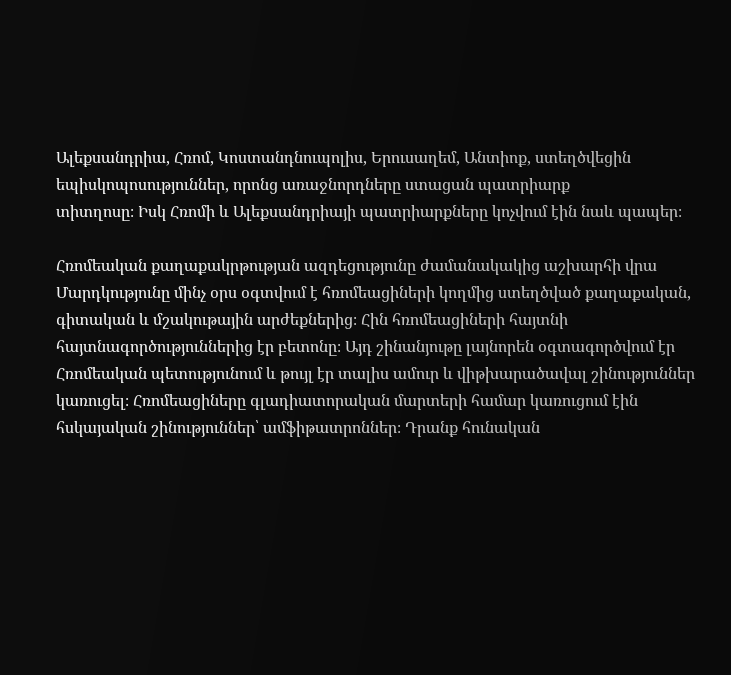Ալեքսանդրիա, Հռոմ, Կոստանդնուպոլիս, Երուսաղեմ, Անտիոք, ստեղծվեցին եպիսկոպոսություններ, որոնց առաջնորդները ստացան պատրիարք
տիտղոսը։ Իսկ Հռոմի և Ալեքսանդրիայի պատրիարքները կոչվում էին նաև պապեր։

Հռոմեական քաղաքակրթության ազդեցությունը ժամանակակից աշխարհի վրա
Մարդկությունը մինչ օրս օգտվում է հռոմեացիների կողմից ստեղծված քաղաքական, գիտական և մշակութային արժեքներից։ Հին հռոմեացիների հայտնի հայտնագործություններից էր բետոնը։ Այդ շինանյութը լայնորեն օգտագործվում էր Հռոմեական պետությունում և թույլ էր տալիս ամուր և վիթխարածավալ շինություններ կառուցել։ Հռոմեացիները գլադիատորական մարտերի համար կառուցում էին հսկայական շինություններ՝ ամֆիթատրոններ։ Դրանք հունական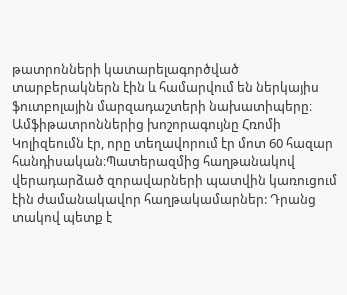թատրոնների կատարելագործված տարբերակներն էին և համարվում են ներկայիս ֆուտբոլային մարզադաշտերի նախատիպերը։ Ամֆիթատրոններից խոշորագույնը Հռոմի Կոլիզեումն էր, որը տեղավորում էր մոտ 60 հազար հանդիսական։Պատերազմից հաղթանակով վերադարձած զորավարների պատվին կառուցում էին ժամանակավոր հաղթակամարներ: Դրանց տակով պետք է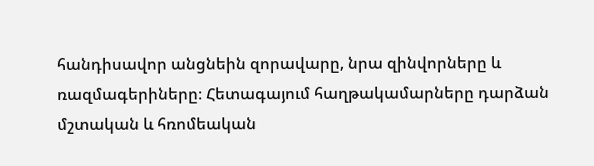հանդիսավոր անցնեին զորավարը, նրա զինվորները և ռազմագերիները։ Հետագայում հաղթակամարները դարձան մշտական և հռոմեական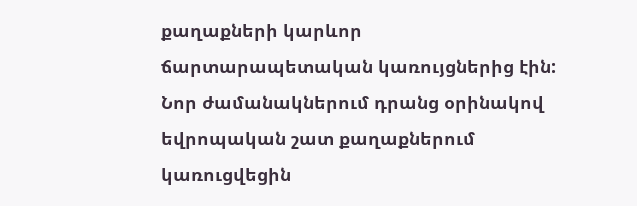քաղաքների կարևոր
ճարտարապետական կառույցներից էին: Նոր ժամանակներում դրանց օրինակով եվրոպական շատ քաղաքներում կառուցվեցին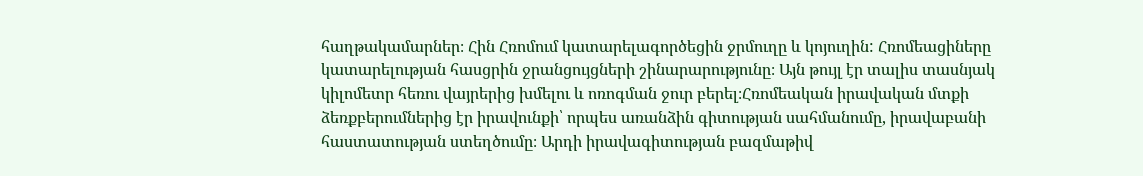հաղթակամարներ։ Հին Հռոմում կատարելագործեցին ջրմուղը և կոյուղին: Հռոմեացիները կատարելության հասցրին ջրանցույցների շինարարությունը։ Այն թույլ էր տալիս տասնյակ կիլոմետր հեռու վայրերից խմելու և ոռոգման ջուր բերել։Հռոմեական իրավական մտքի ձեռքբերումներից էր իրավունքի՝ որպես առանձին գիտության սահմանումը, իրավաբանի հաստատության ստեղծումը։ Արդի իրավագիտության բազմաթիվ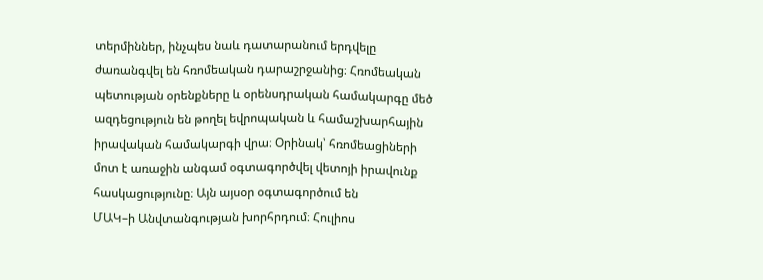տերմիններ, ինչպես նաև դատարանում երդվելը ժառանգվել են հռոմեական դարաշրջանից։ Հռոմեական պետության օրենքները և օրենսդրական համակարգը մեծ ազդեցություն են թողել եվրոպական և համաշխարհային իրավական համակարգի վրա։ Օրինակ՝ հռոմեացիների մոտ է առաջին անգամ օգտագործվել վետոյի իրավունք հասկացությունը։ Այն այսօր օգտագործում են
ՄԱԿ–ի Անվտանգության խորհրդում։ Հուլիոս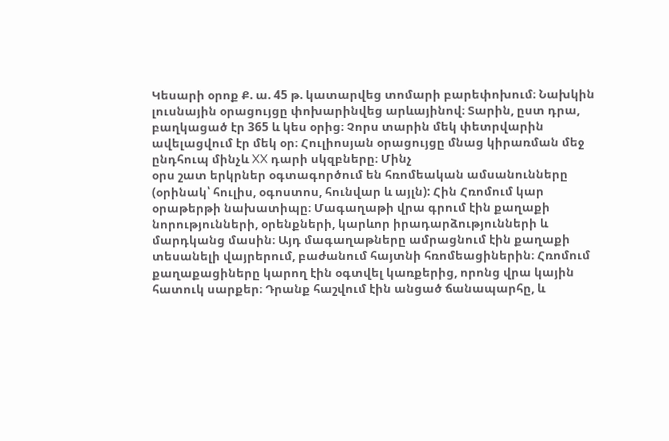Կեսարի օրոք Ք. ա. 45 թ. կատարվեց տոմարի բարեփոխում։ Նախկին լուսնային օրացույցը փոխարինվեց արևայինով։ Տարին, ըստ դրա, բաղկացած էր 365 և կես օրից։ Չորս տարին մեկ փետրվարին ավելացվում էր մեկ օր։ Հուլիոսյան օրացույցը մնաց կիրառման մեջ ընդհուպ մինչև XX դարի սկզբները։ Մինչ
օրս շատ երկրներ օգտագործում են հռոմեական ամսանունները (օրինակ՝ հուլիս, օգոստոս, հունվար և այլն): Հին Հռոմում կար օրաթերթի նախատիպը։ Մագաղաթի վրա գրում էին քաղաքի նորությունների, օրենքների, կարևոր իրադարձությունների և մարդկանց մասին։ Այդ մագաղաթները ամրացնում էին քաղաքի տեսանելի վայրերում, բաժանում հայտնի հռոմեացիներին։ Հռոմում քաղաքացիները կարող էին օգտվել կառքերից, որոնց վրա կային հատուկ սարքեր։ Դրանք հաշվում էին անցած ճանապարհը, և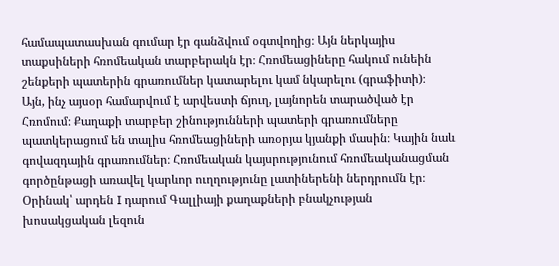համապատասխան գումար էր գանձվում օգտվողից։ Այն ներկայիս տաքսիների հռոմեական տարբերակն էր։ Հռոմեացիները հակում ունեին շենքերի պատերին գրառումներ կատարելու կամ նկարելու (գրաֆիտի)։
Այն, ինչ այսօր համարվում է արվեստի ճյուղ, լայնորեն տարածված էր Հռոմում։ Քաղաքի տարբեր շինությունների պատերի գրառումները պատկերացում են տալիս հռոմեացիների առօրյա կյանքի մասին։ Կային նաև գովազդային գրառումներ։ Հռոմեական կայսրությունում հռոմեականացման
գործընթացի առավել կարևոր ուղղությունը լատիներենի ներդրումն էր։ Օրինակ՝ արդեն I դարում Գալլիայի քաղաքների բնակչության խոսակցական լեզուն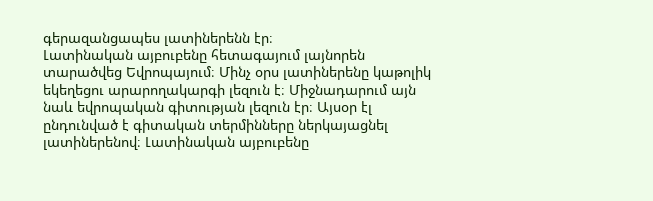գերազանցապես լատիներենն էր։
Լատինական այբուբենը հետագայում լայնորեն տարածվեց Եվրոպայում։ Մինչ օրս լատիներենը կաթոլիկ եկեղեցու արարողակարգի լեզուն է։ Միջնադարում այն նաև եվրոպական գիտության լեզուն էր։ Այսօր էլ ընդունված է գիտական տերմինները ներկայացնել լատիներենով։ Լատինական այբուբենը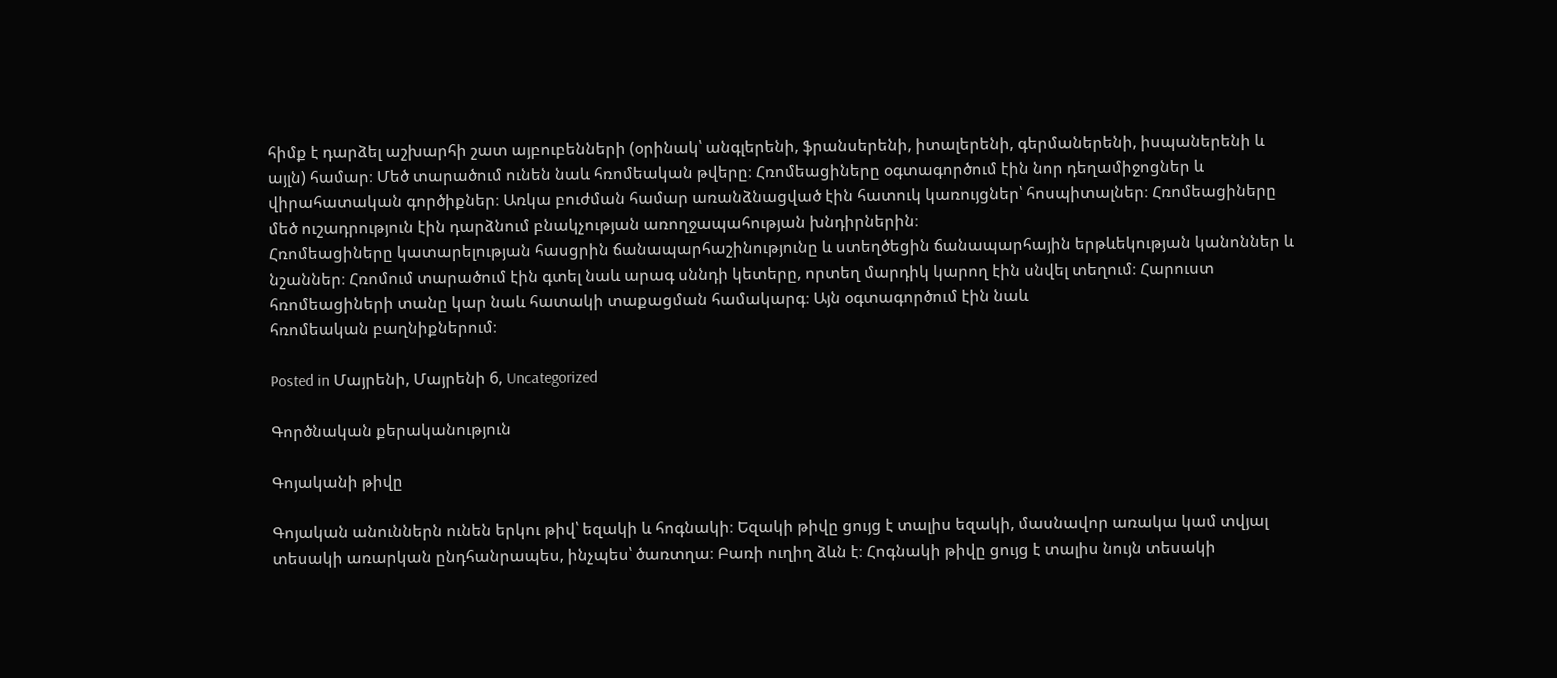հիմք է դարձել աշխարհի շատ այբուբենների (օրինակ՝ անգլերենի, ֆրանսերենի, իտալերենի, գերմաներենի, իսպաներենի և այլն) համար։ Մեծ տարածում ունեն նաև հռոմեական թվերը։ Հռոմեացիները օգտագործում էին նոր դեղամիջոցներ և վիրահատական գործիքներ։ Առկա բուժման համար առանձնացված էին հատուկ կառույցներ՝ հոսպիտալներ։ Հռոմեացիները մեծ ուշադրություն էին դարձնում բնակչության առողջապահության խնդիրներին։
Հռոմեացիները կատարելության հասցրին ճանապարհաշինությունը և ստեղծեցին ճանապարհային երթևեկության կանոններ և նշաններ։ Հռոմում տարածում էին գտել նաև արագ սննդի կետերը, որտեղ մարդիկ կարող էին սնվել տեղում։ Հարուստ հռոմեացիների տանը կար նաև հատակի տաքացման համակարգ։ Այն օգտագործում էին նաև
հռոմեական բաղնիքներում։

Posted in Մայրենի, Մայրենի 6, Uncategorized

Գործնական քերականություն

Գոյականի թիվը

Գոյական անուններն ունեն երկու թիվ՝ եզակի և հոգնակի։ Եզակի թիվը ցույց է տալիս եզակի, մասնավոր առակա կամ տվյալ տեսակի առարկան ընդհանրապես, ինչպես՝ ծառտղա։ Բառի ուղիղ ձևն է։ Հոգնակի թիվը ցույց է տալիս նույն տեսակի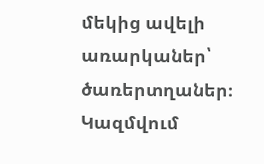մեկից ավելի առարկաներ՝ ծառերտղաներ։ Կազմվում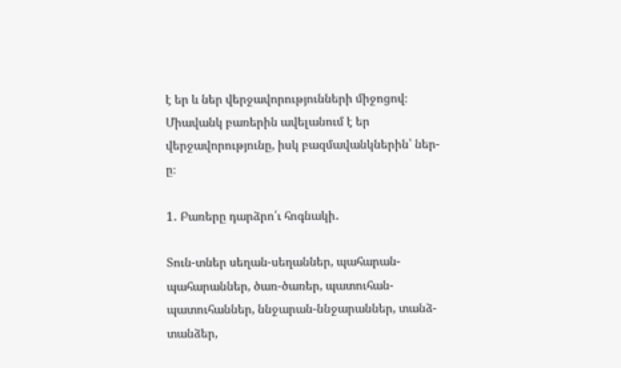է եր և ներ վերջավորությունների միջոցով։ Միավանկ բառերին ավելանում է եր վերջավորությունը, իսկ բազմավանկներին՝ ներ-ը։

1․ Բառերը դարձրո՛ւ հոգնակի․

Տուն-տներ սեղան-սեղաններ, պահարան-պահարաններ, ծառ-ծառեր, պատուհան-պատուհաններ, ննջարան-ննջարաններ, տանձ-տանձեր,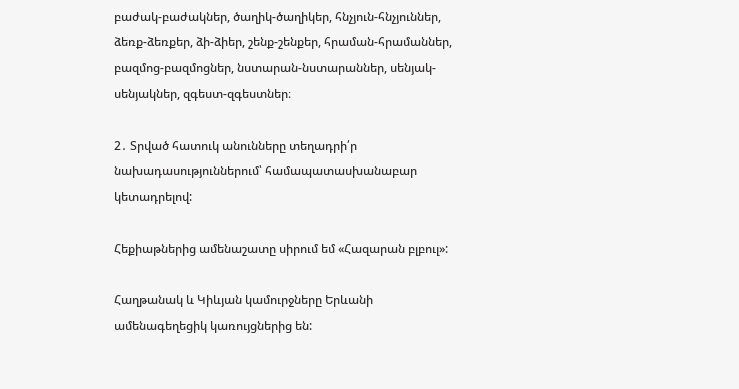բաժակ-բաժակներ, ծաղիկ-ծաղիկեր, հնչյուն-հնչյուններ, ձեռք-ձեռքեր, ձի-ձիեր, շենք-շենքեր, հրաման-հրամաններ, բազմոց-բազմոցներ, նստարան-նստարաններ, սենյակ-սենյակներ, զգեստ-զգեստներ։

2․ Տրված հատուկ անունները տեղադրի՛ր նախադասություններում՝ համապատասխանաբար կետադրելով:

Հեքիաթներից ամենաշատը սիրում եմ «Հազարան բլբուլ»:

Հաղթանակ և Կիևյան կամուրջները Երևանի ամենագեղեցիկ կառույցներից են: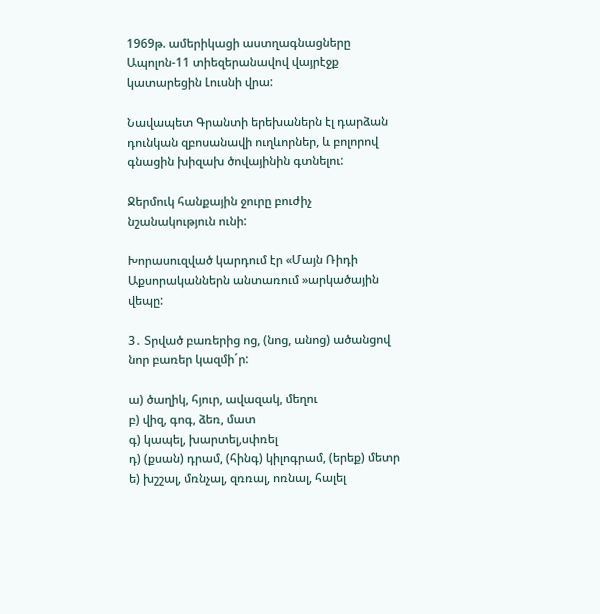1969թ. ամերիկացի աստղագնացները Ապոլոն-11 տիեզերանավով վայրէջք կատարեցին Լուսնի վրա:

Նավապետ Գրանտի երեխաներն էլ դարձան դունկան զբոսանավի ուղևորներ, և բոլորով գնացին խիզախ ծովայինին գտնելու:

Ջերմուկ հանքային ջուրը բուժիչ նշանակություն ունի:

Խորասուզված կարդում էր «Մայն Ռիդի Աքսորականներն անտառում »արկածային վեպը:

3․ Տրված բառերից ոց, (նոց, անոց) ածանցով նոր բառեր կազմի´ր:

ա) ծաղիկ, հյուր, ավազակ, մեղու
բ) վիզ, գոգ, ձեռ, մատ
գ) կապել, խարտել,սփռել
դ) (քսան) դրամ, (հինգ) կիլոգրամ, (երեք) մետր
ե) խշշալ, մռնչալ, զռռալ, ոռնալ, հալել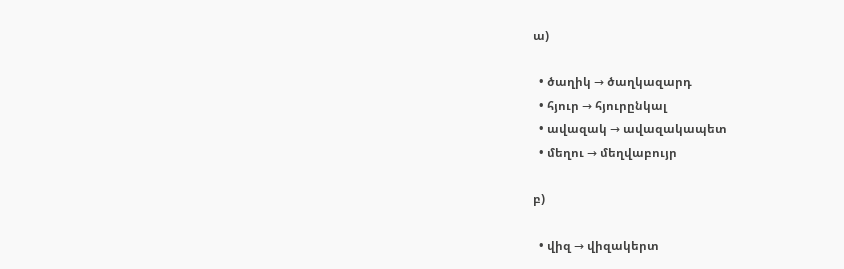ա)

  • ծաղիկ → ծաղկազարդ
  • հյուր → հյուրընկալ
  • ավազակ → ավազակապետ
  • մեղու → մեղվաբույր

բ)

  • վիզ → վիզակերտ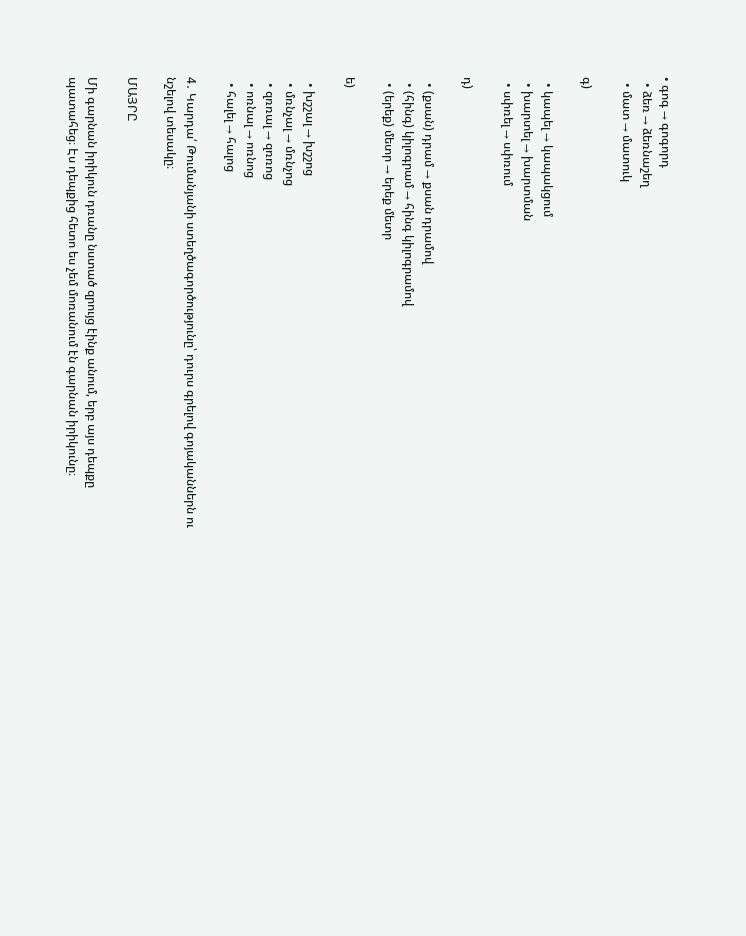• գոգ → գոգորդ
  • ձեռ → ձեռնաշեղ
  • մատ → մատուկ

գ)

  • կապել → կապակցում
  • խարտել → խարտման
  • սփռել → սփռում

դ)

  • (քսան) դրամ → քսան դրամով
  • (հինգ) կիլոգրամ → հինգ կիլոգրամով
  • (երեք) մետր → երեք մետր

ե)

  • խշշալ → խշշոց
  • մռնչալ → մռնչոց
  • զռռալ → զռռոց
  • ոռնալ → ոռնոց
  • հալել → հալոց

4․ Կարդա՛ Թումանյանի ստեղծագործությունը՝ դուրս գրելով գոյականներն ու նշելով տեսակը։

ՄԱՅՐԸ

Մի գարնան իրիկուն դռանը նստած զրույց էինք անում, երբ այս դեպքը պատահեց։ Էս դեպքից հետո ես չեմ մոռանում էն գարնան իրիկունը։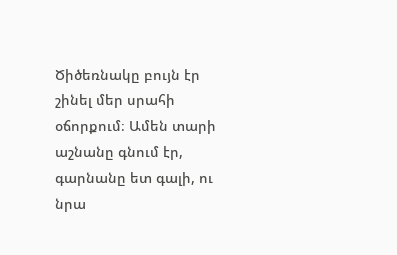Ծիծեռնակը բույն էր շինել մեր սրահի օճորքում։ Ամեն տարի աշնանը գնում էր, գարնանը ետ գալի, ու նրա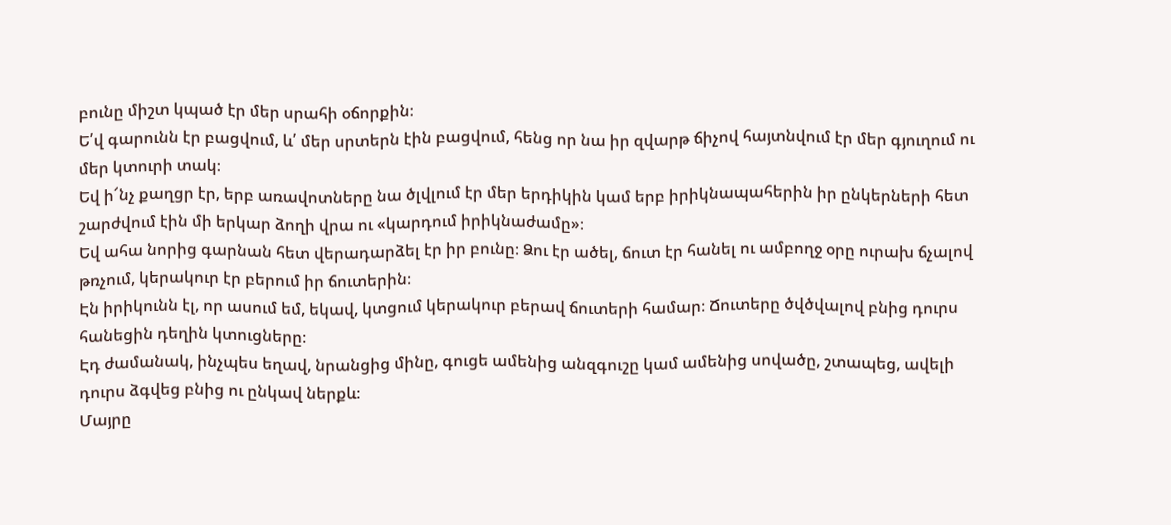բունը միշտ կպած էր մեր սրահի օճորքին։
Ե՛վ գարունն էր բացվում, և՛ մեր սրտերն էին բացվում, հենց որ նա իր զվարթ ճիչով հայտնվում էր մեր գյուղում ու մեր կտուրի տակ։
Եվ ի՜նչ քաղցր էր, երբ առավոտները նա ծլվլում էր մեր երդիկին կամ երբ իրիկնապահերին իր ընկերների հետ շարժվում էին մի երկար ձողի վրա ու «կարդում իրիկնաժամը»։
Եվ ահա նորից գարնան հետ վերադարձել էր իր բունը։ Ձու էր ածել, ճուտ էր հանել ու ամբողջ օրը ուրախ ճչալով թռչում, կերակուր էր բերում իր ճուտերին։
Էն իրիկունն էլ, որ ասում եմ, եկավ, կտցում կերակուր բերավ ճուտերի համար։ Ճուտերը ծվծվալով բնից դուրս հանեցին դեղին կտուցները։
Էդ ժամանակ, ինչպես եղավ, նրանցից մինը, գուցե ամենից անզգուշը կամ ամենից սովածը, շտապեց, ավելի դուրս ձգվեց բնից ու ընկավ ներքև։
Մայրը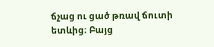ճչաց ու ցած թռավ ճուտի ետևից։ Բայց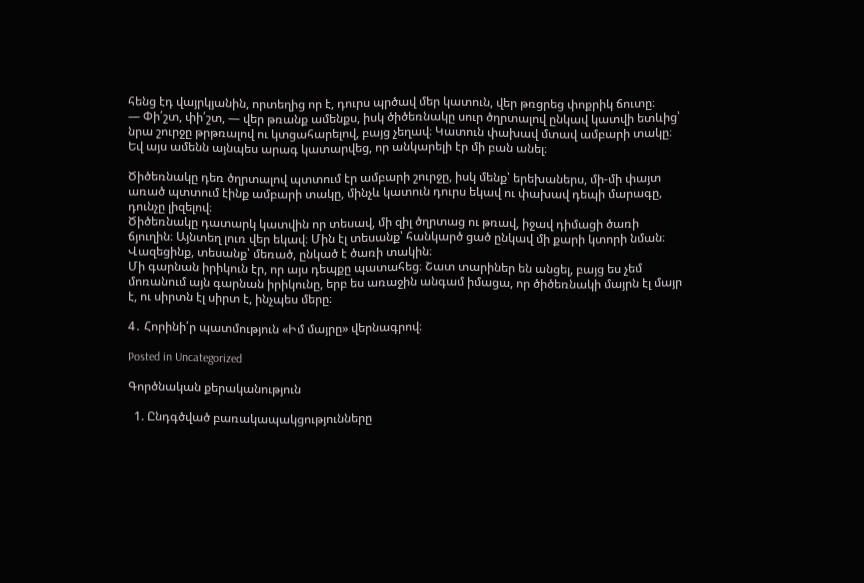հենց էդ վայրկյանին, որտեղից որ է, դուրս պրծավ մեր կատուն, վեր թռցրեց փոքրիկ ճուտը։
— Փի՛շտ, փի՛շտ, — վեր թռանք ամենքս, իսկ ծիծեռնակը սուր ծղրտալով ընկավ կատվի ետևից՝ նրա շուրջը թրթռալով ու կտցահարելով, բայց չեղավ։ Կատուն փախավ մտավ ամբարի տակը։ Եվ այս ամենն այնպես արագ կատարվեց, որ անկարելի էր մի բան անել։

Ծիծեռնակը դեռ ծղրտալով պտտում էր ամբարի շուրջը, իսկ մենք՝ երեխաներս, մի-մի փայտ առած պտտում էինք ամբարի տակը, մինչև կատուն դուրս եկավ ու փախավ դեպի մարագը, դունչը լիզելով։
Ծիծեռնակը դատարկ կատվին որ տեսավ, մի զիլ ծղրտաց ու թռավ, իջավ դիմացի ծառի ճյուղին։ Այնտեղ լուռ վեր եկավ։ Մին էլ տեսանք՝ հանկարծ ցած ընկավ մի քարի կտորի նման։ Վազեցինք, տեսանք՝ մեռած, ընկած է ծառի տակին։
Մի գարնան իրիկուն էր, որ այս դեպքը պատահեց։ Շատ տարիներ են անցել, բայց ես չեմ մոռանում այն գարնան իրիկունը, երբ ես առաջին անգամ իմացա, որ ծիծեռնակի մայրն էլ մայր է, ու սիրտն էլ սիրտ է, ինչպես մերը։

4․ Հորինի՛ր պատմություն «Իմ մայրը» վերնագրով։

Posted in Uncategorized

Գործնական քերականություն

  1. Ընդգծված բառակապակցությունները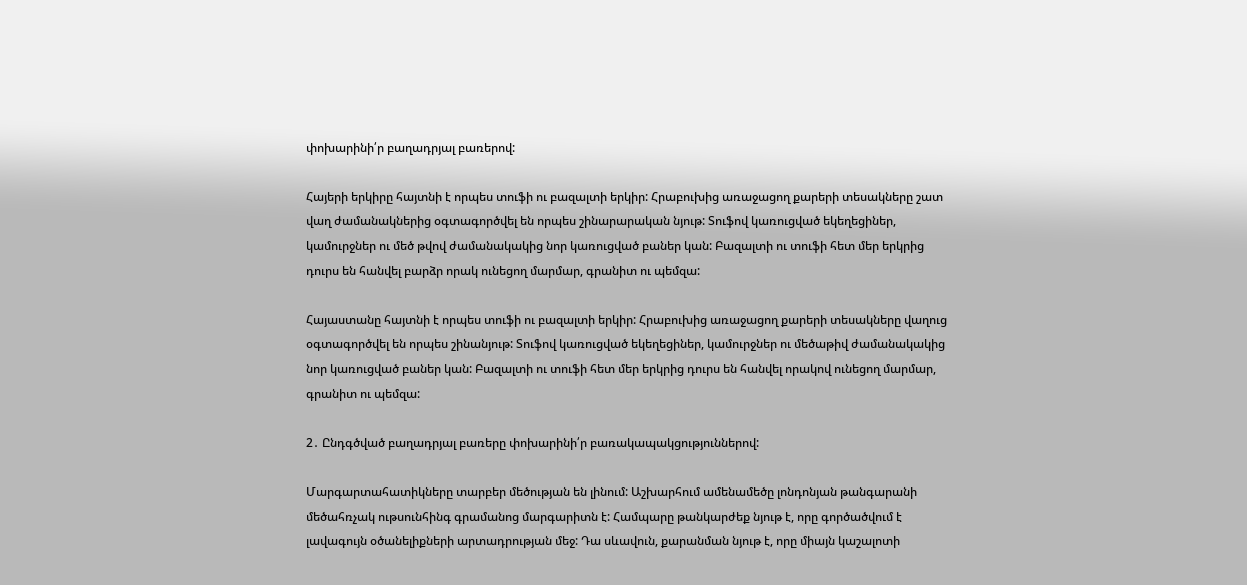փոխարինի՛ր բաղադրյալ բառերով:

Հայերի երկիրը հայտնի է որպես տուֆի ու բազալտի երկիր: Հրաբուխից առաջացող քարերի տեսակները շատ վաղ ժամանակներից օգտագործվել են որպես շինարարական նյութ: Տուֆով կառուցված եկեղեցիներ, կամուրջներ ու մեծ թվով ժամանակակից նոր կառուցված բաներ կան: Բազալտի ու տուֆի հետ մեր երկրից դուրս են հանվել բարձր որակ ունեցող մարմար, գրանիտ ու պեմզա:

Հայաստանը հայտնի է որպես տուֆի ու բազալտի երկիր: Հրաբուխից առաջացող քարերի տեսակները վաղուց օգտագործվել են որպես շինանյութ: Տուֆով կառուցված եկեղեցիներ, կամուրջներ ու մեծաթիվ ժամանակակից նոր կառուցված բաներ կան: Բազալտի ու տուֆի հետ մեր երկրից դուրս են հանվել որակով ունեցող մարմար, գրանիտ ու պեմզա:

2․ Ընդգծված բաղադրյալ բառերը փոխարինի՛ր բառակապակցություններով:

Մարգարտահատիկները տարբեր մեծության են լինում: Աշխարհում ամենամեծը լոնդոնյան թանգարանի մեծահռչակ ութսունհինգ գրամանոց մարգարիտն է: Համպարը թանկարժեք նյութ է, որը գործածվում է լավագույն օծանելիքների արտադրության մեջ: Դա սևավուն, քարանման նյութ է, որը միայն կաշալոտի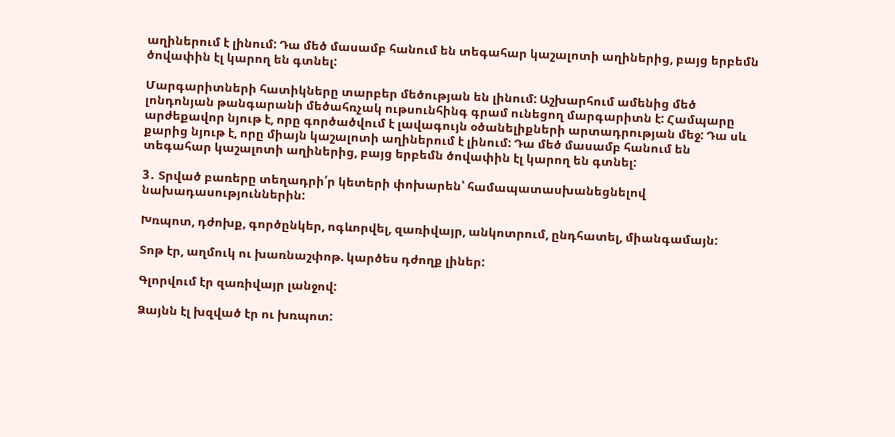աղիներում է լինում: Դա մեծ մասամբ հանում են տեգահար կաշալոտի աղիներից, բայց երբեմն ծովափին էլ կարող են գտնել:

Մարգարիտների հատիկները տարբեր մեծության են լինում: Աշխարհում ամենից մեծ լոնդոնյան թանգարանի մեծահռչակ ութսունհինգ գրամ ունեցող մարգարիտն է: Համպարը արժեքավոր նյութ է, որը գործածվում է լավագույն օծանելիքների արտադրության մեջ: Դա սև քարից նյութ է, որը միայն կաշալոտի աղիներում է լինում: Դա մեծ մասամբ հանում են տեգահար կաշալոտի աղիներից, բայց երբեմն ծովափին էլ կարող են գտնել:

3․ Տրված բառերը տեղադրի՛ր կետերի փոխարեն՝ համապատասխանեցնելով նախադասություններին:

Խռպոտ, դժոխք, գործընկեր, ոգևորվել, զառիվայր, անկոտրում, ընդհատել, միանգամայն:

Տոթ էր, աղմուկ ու խառնաշփոթ. կարծես դժողք լիներ:

Գլորվում էր զառիվայր լանջով:

Ձայնն էլ խզված էր ու խռպոտ: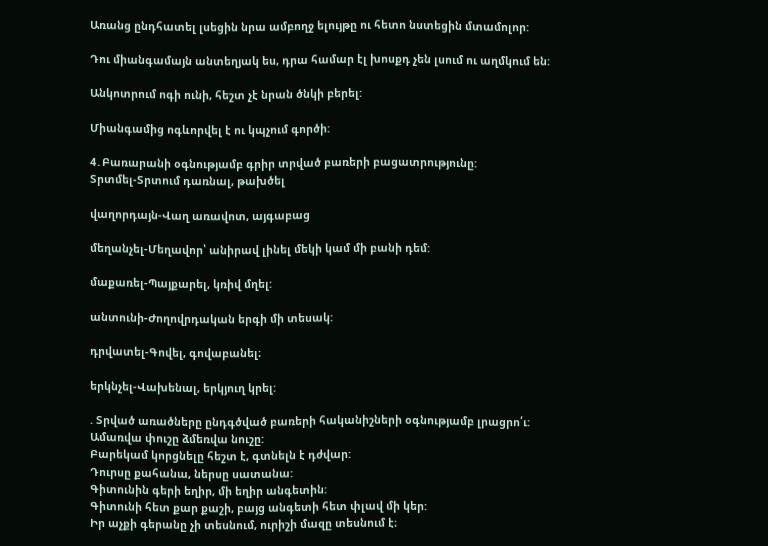Առանց ընդհատել լսեցին նրա ամբողջ ելույթը ու հետո նստեցին մտամոլոր:

Դու միանգամայն անտեղյակ ես, դրա համար էլ խոսքդ չեն լսում ու աղմկում են:

Անկոտրում ոգի ունի, հեշտ չէ նրան ծնկի բերել:

Միանգամից ոգևորվել է ու կպչում գործի:

4․Բառարանի օգնությամբ գրիր տրված բառերի բացատրությունը:
Տրտմել-Տրտում դառնալ, թախծել

վաղորդայն-Վաղ առավոտ, այգաբաց

մեղանչել-Մեղավոր՝ անիրավ լինել մեկի կամ մի բանի դեմ:

մաքառել-Պայքարել, կռիվ մղել:

անտունի-Ժողովրդական երգի մի տեսակ:

դրվատել-Գովել, գովաբանել։

երկնչել-Վախենալ, երկյուղ կրել:

. Տրված առածները ընդգծված բառերի հականիշների օգնությամբ լրացրո՛ւ:
Ամառվա փուշը ձմեռվա նուշը:
Բարեկամ կորցնելը հեշտ է, գտնելն է դժվար:
Դուրսը քահանա, ներսը սատանա:
Գիտունին գերի եղիր, մի եղիր անգետին:
Գիտունի հետ քար քաշի, բայց անգետի հետ փլավ մի կեր:
Իր աչքի գերանը չի տեսնում, ուրիշի մազը տեսնում է։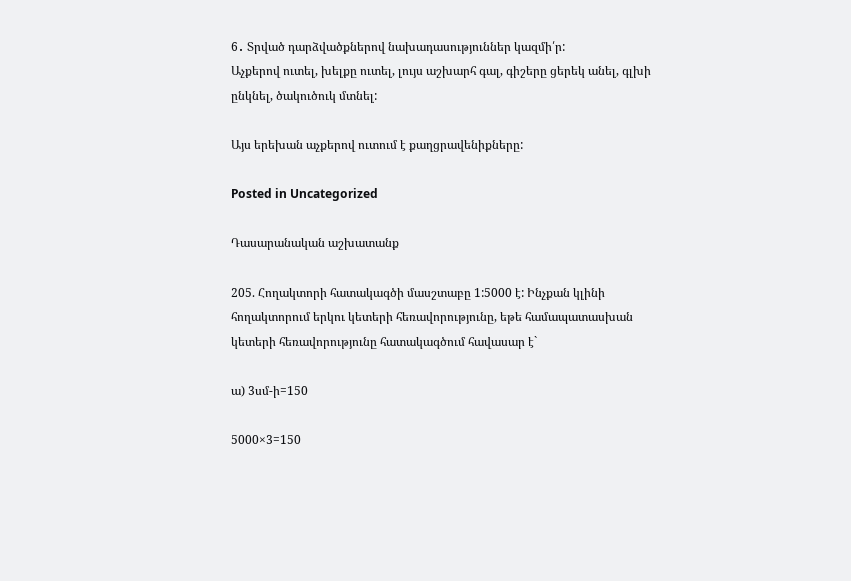6․ Տրված դարձվածքներով նախադասություններ կազմի՛ր:
Աչքերով ուտել, խելքը ուտել, լույս աշխարհ գալ, գիշերը ցերեկ անել, գլխի ընկնել, ծակուծուկ մտնել:

Այս երեխան աչքերով ուտում է քաղցրավենիքները:

Posted in Uncategorized

Դասարանական աշխատանք

205. Հողակտորի հատակագծի մասշտաբը 1:5000 է: Ինչքան կլինի հողակտորում երկու կետերի հեռավորությունը, եթե համապատասխան կետերի հեռավորությունը հատակագծում հավասար է`

ա) 3սմ-ի=150

5000×3=150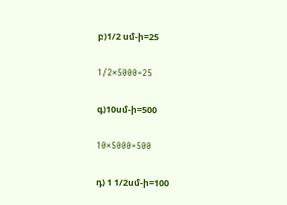բ)1/2 սմ-ի=25

1/2×5000=25

գ)10սմ-ի=500

10×5000=500

դ) 1 1/2սմ-ի=100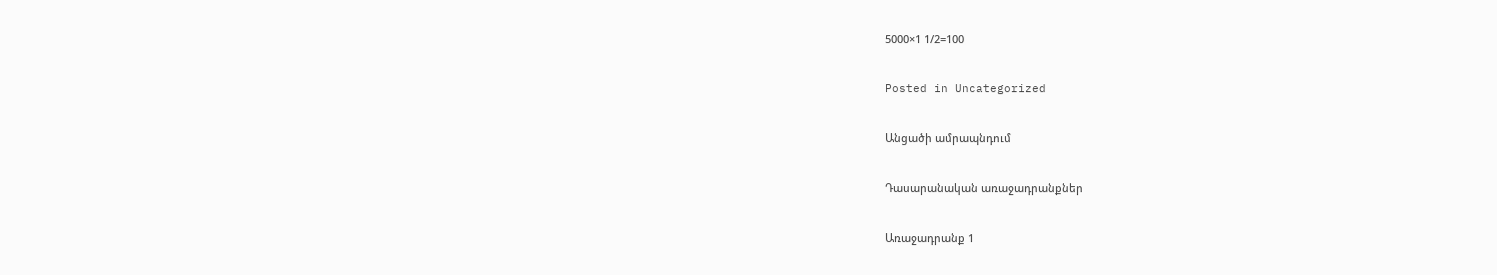5000×1 1/2=100

Posted in Uncategorized

Անցածի ամրապնդում

Դասարանական առաջադրանքներ

Առաջադրանք 1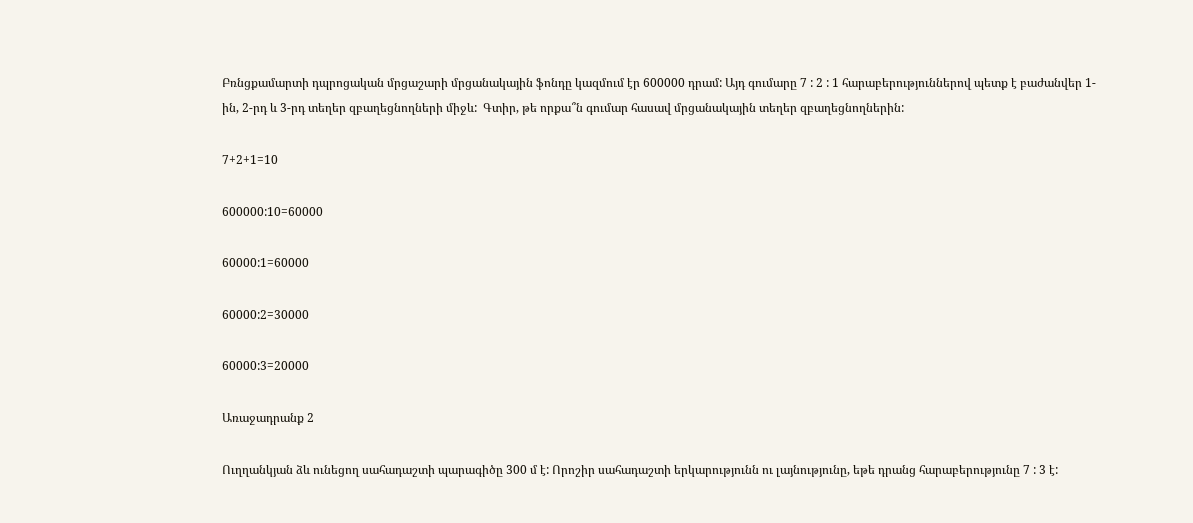Բռնցքամարտի դպրոցական մրցաշարի մրցանակային ֆոնդը կազմում էր 600000 դրամ: Այդ գումարը 7 : 2 : 1 հարաբերություններով պետք է բաժանվեր 1-ին, 2-րդ և 3-րդ տեղեր զբաղեցնողների միջև:  Գտիր, թե որքա՞ն գումար հասավ մրցանակային տեղեր զբաղեցնողներին:

7+2+1=10

600000:10=60000

60000:1=60000

60000:2=30000

60000:3=20000

Առաջադրանք 2

Ուղղանկյան ձև ունեցող սահադաշտի պարագիծը 300 մ է: Որոշիր սահադաշտի երկարությունն ու լայնությունը, եթե դրանց հարաբերությունը 7 : 3 է: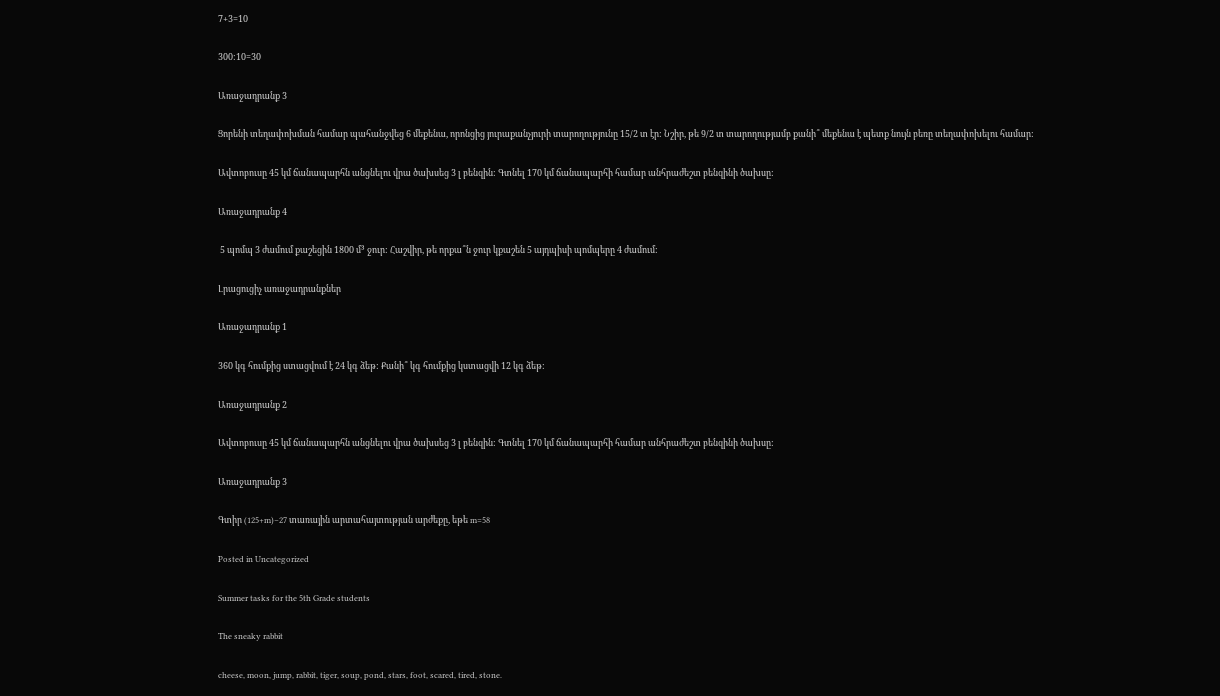7+3=10

300:10=30

Առաջադրանք 3

Ցորենի տեղափոխման համար պահանջվեց 6 մեքենա, որոնցից յուրաքանչյուրի տարողությունը 15/2 տ էր: Նշիր, թե 9/2 տ տարողությամբ քանի՞ մեքենա է պետք նույն բեռը տեղափոխելու համար:

Ավտոբուսը 45 կմ ճանապարհն անցնելու վրա ծախսեց 3 լ բենզին: Գտնել 170 կմ ճանապարհի համար անհրաժեշտ բենզինի ծախսը:

Առաջադրանք 4

 5 պոմպ 3 ժամում քաշեցին 1800 մ³ ջուր: Հաշվիր, թե որքա՞ն ջուր կքաշեն 5 այդպիսի պոմպերը 4 ժամում:

Լրացուցիչ առաջադրանքներ

Առաջադրանք 1

360 կգ հումքից ստացվում է 24 կգ ձեթ: Քանի՞ կգ հումքից կստացվի 12 կգ ձեթ:

Առաջադրանք 2

Ավտոբուսը 45 կմ ճանապարհն անցնելու վրա ծախսեց 3 լ բենզին: Գտնել 170 կմ ճանապարհի համար անհրաժեշտ բենզինի ծախսը:

Առաջադրանք 3

Գտիր (125+m)−27 տառային արտահայտության արժեքը, եթե m=58

Posted in Uncategorized

Summer tasks for the 5th Grade students

The sneaky rabbit

cheese, moon, jump, rabbit, tiger, soup, pond, stars, foot, scared, tired, stone.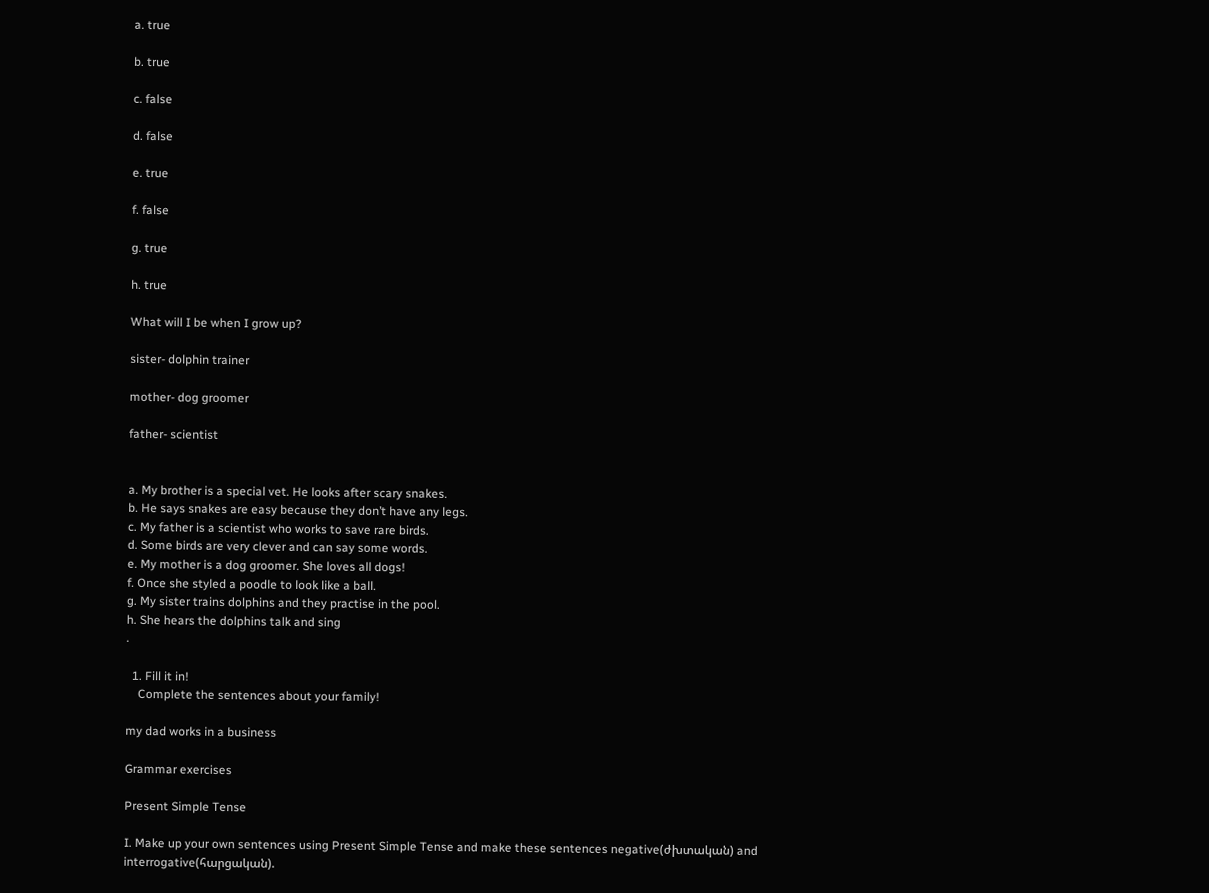a. true

b. true

c. false

d. false

e. true

f. false

g. true

h. true

What will I be when I grow up?

sister- dolphin trainer

mother- dog groomer

father- scientist


a. My brother is a special vet. He looks after scary snakes.
b. He says snakes are easy because they don’t have any legs.
c. My father is a scientist who works to save rare birds.
d. Some birds are very clever and can say some words.
e. My mother is a dog groomer. She loves all dogs!
f. Once she styled a poodle to look like a ball.
g. My sister trains dolphins and they practise in the pool.
h. She hears the dolphins talk and sing
.

  1. Fill it in!
    Complete the sentences about your family!

my dad works in a business

Grammar exercises

Present Simple Tense

I. Make up your own sentences using Present Simple Tense and make these sentences negative(ժխտական) and interrogative(հարցական).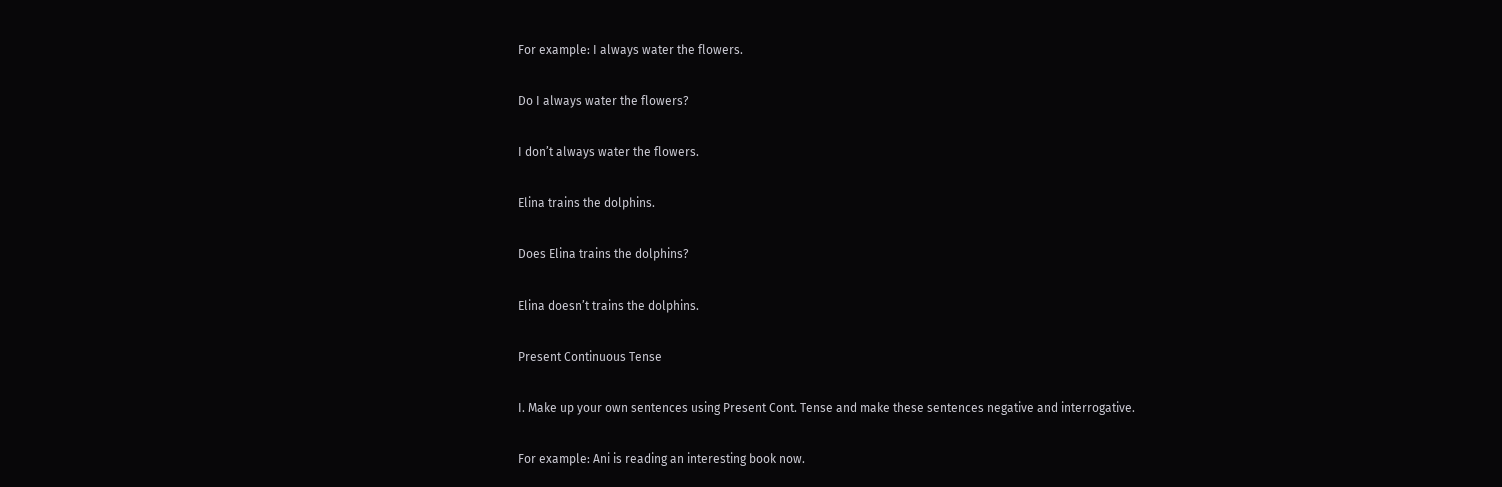For example: I always water the flowers.

Do I always water the flowers?

I don’t always water the flowers.

Elina trains the dolphins.

Does Elina trains the dolphins?

Elina doesn’t trains the dolphins.

Present Continuous Tense

I. Make up your own sentences using Present Cont. Tense and make these sentences negative and interrogative.

For example: Ani is reading an interesting book now.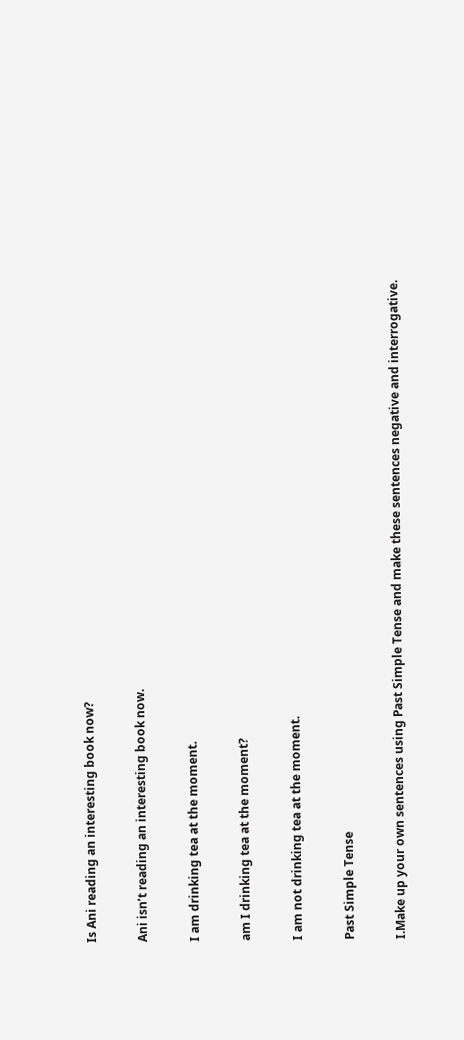Is Ani reading an interesting book now?

Ani isn’t reading an interesting book now.

I am drinking tea at the moment.

am I drinking tea at the moment?

I am not drinking tea at the moment.

Past Simple Tense

I.Make up your own sentences using Past Simple Tense and make these sentences negative and interrogative.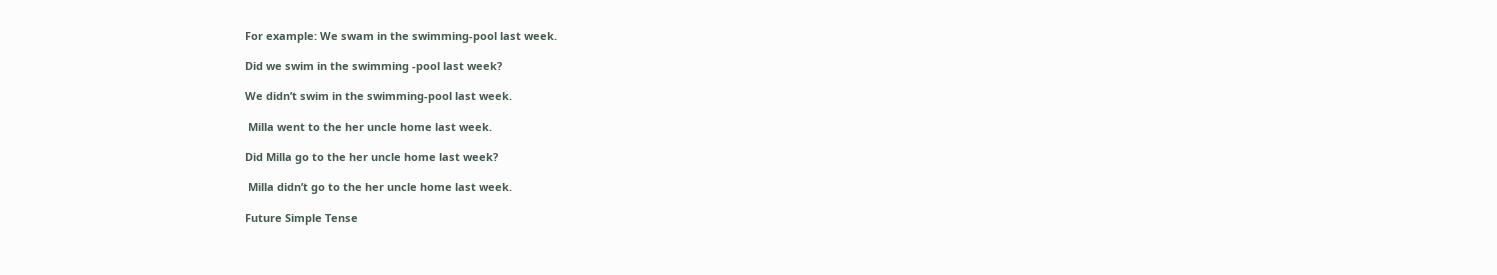For example: We swam in the swimming-pool last week.

Did we swim in the swimming -pool last week?

We didn’t swim in the swimming-pool last week.

 Milla went to the her uncle home last week.

Did Milla go to the her uncle home last week?

 Milla didn’t go to the her uncle home last week.

Future Simple Tense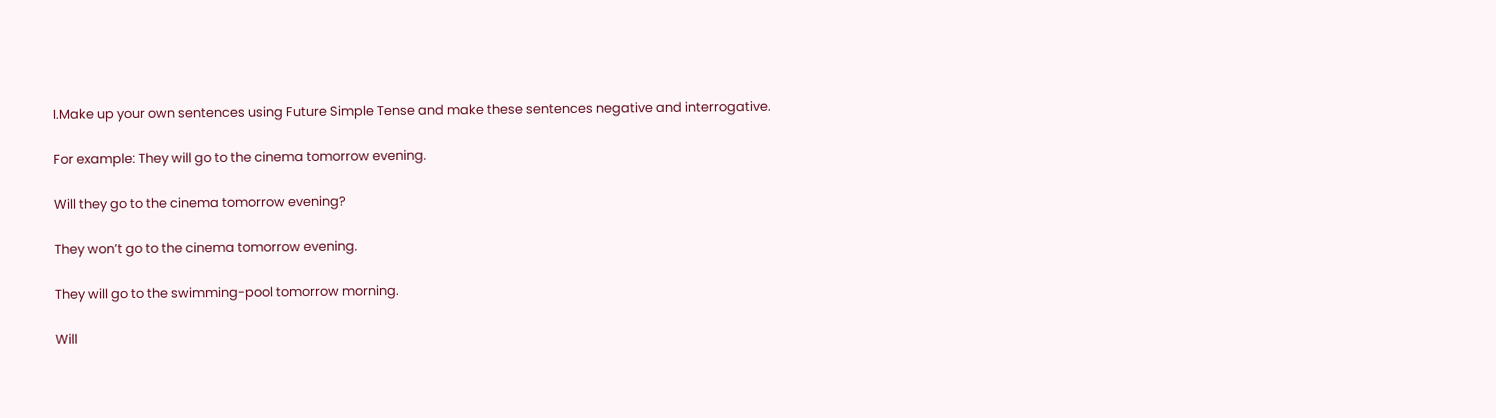I.Make up your own sentences using Future Simple Tense and make these sentences negative and interrogative.

For example: They will go to the cinema tomorrow evening.

Will they go to the cinema tomorrow evening?

They won’t go to the cinema tomorrow evening.

They will go to the swimming-pool tomorrow morning.

Will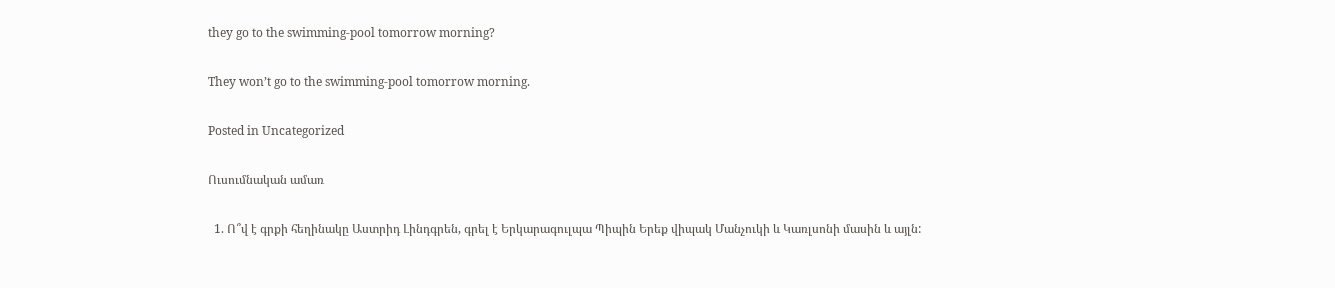they go to the swimming-pool tomorrow morning?

They won’t go to the swimming-pool tomorrow morning.

Posted in Uncategorized

Ուսումնական ամառ

  1. Ո՞վ է գրքի հեղինակը Աստրիդ Լինդգրեն, գրել է Երկարագուլպա Պիպին Երեք վիպակ Մանչուկի և Կառլսոնի մասին և այլն: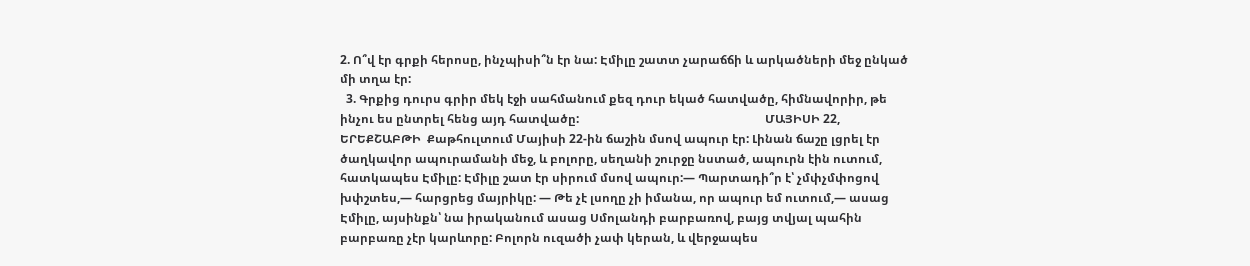2. Ո՞վ էր գրքի հերոսը, ինչպիսի՞ն էր նա: Էմիլը շատտ չարաճճի և արկածների մեջ ընկած մի տղա էր:
  3. Գրքից դուրս գրիր մեկ էջի սահմանում քեզ դուր եկած հատվածը, հիմնավորիր, թե ինչու ես ընտրել հենց այդ հատվածը:                                                              ՄԱՅԻՍԻ 22, ԵՐԵՔՇԱԲԹԻ  Քաթհուլտում Մայիսի 22-ին ճաշին մսով ապուր էր: Լինան ճաշը լցրել էր ծաղկավոր ապուրամանի մեջ, և բոլորը, սեղանի շուրջը նստած, ապուրն էին ուտում, հատկապես Էմիլը: Էմիլը շատ էր սիրում մսով ապուր:— Պարտադի՞ր է՝ չմփչմփոցով խփշտես,— հարցրեց մայրիկը: — Թե չէ լսողը չի իմանա, որ ապուր եմ ուտում,— ասաց Էմիլը, այսինքն՝ նա իրականում ասաց Սմոլանդի բարբառով, բայց տվյալ պահին բարբառը չէր կարևորը: Բոլորն ուզածի չափ կերան, և վերջապես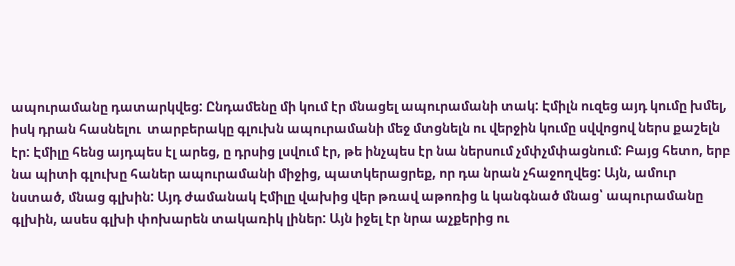ապուրամանը դատարկվեց: Ընդամենը մի կում էր մնացել ապուրամանի տակ: Էմիլն ուզեց այդ կումը խմել, իսկ դրան հասնելու  տարբերակը գլուխն ապուրամանի մեջ մտցնելն ու վերջին կումը սվվոցով ներս քաշելն էր: Էմիլը հենց այդպես էլ արեց, ը դրսից լսվում էր, թե ինչպես էր նա ներսում չմփչմփացնում: Բայց հետո, երբ նա պիտի գլուխը հաներ ապուրամանի միջից, պատկերացրեք, որ դա նրան չհաջողվեց: Այն, ամուր նստած, մնաց գլխին: Այդ ժամանակ Էմիլը վախից վեր թռավ աթոռից և կանգնած մնաց՝ ապուրամանը գլխին, ասես գլխի փոխարեն տակառիկ լիներ: Այն իջել էր նրա աչքերից ու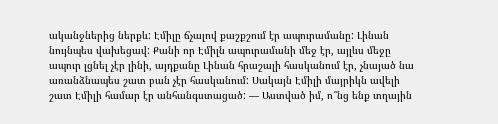ականջներից ներքև: Էմիլը ճչալով քաշքշում էր ապուրամանը: Լինան նույնպես վախեցավ: Քանի որ Էմիլն ապուրամանի մեջ էր, այլևս մեջը ապուր լցնել չէր լինի, այդքանը Լինան հրաշալի հասկանում էր, չնայած նա առանձնապես շատ բան չէր հասկանում: Սակայն Էմիլի մայրիկն ավելի շատ Էմիլի համար էր անհանգստացած: — Աստված իմ, ո՞նց ենք տղային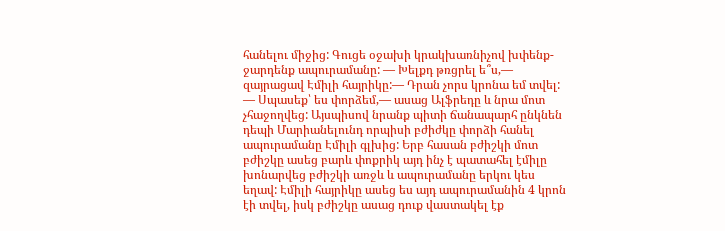հանելու միջից: Գուցե օջախի կրակխառնիչով խփենք-ջարդենք ապուրամանը: — Խելքդ թռցրել ե՞ս,— զայրացավ Էմիլի հայրիկը:— Դրան չորս կրոնա եմ տվել: — Սպասեք՝ ես փորձեմ,— ասաց Ալֆրեդը և նրա մոտ չհաջողվեց: Այսպիսով նրանք պիտի ճանապարհ ընկնեն դեպի Մարիանելունդ որպիսի բժիժկը փորձի հանել ապուրամանը Էմիլի գլխից: Երբ հասան բժիշկի մոտ բժիշկը ասեց բարև փոքրիկ այդ ինչ է պատահել էմիլը խոնարվեց բժիշկի առջև և ապուրամանը երկու կես եղավ: Էմիլի հայրիկը ասեց ես այդ ապուրամանին 4 կրոն էի տվել, իսկ բժիշկը ասաց դուք վաստակել էք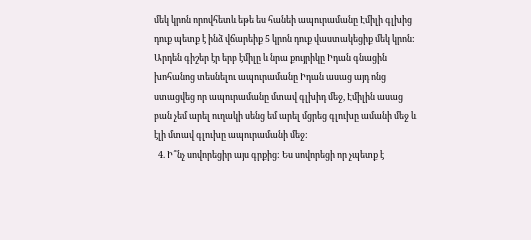մեկ կրոն որովհետև եթե ես հանեի ապուրամանը Էմիլի գլխից դուք պետք է ինձ վճարեիք 5 կրոն դուք վաստակեցիք մեկ կրոն: Արդեն գիշեր էր երբ էմիլը և նրա քույրիկը Իդան գնացին խոհանոց տեսնելու ապուրամանը Իդան ասաց այդ ոնց ստացվեց որ ապուրամանը մտավ գլխիդ մեջ, Էմիլին ասաց բան չեմ արել ուղակի սենց եմ արել մցրեց գլուխը ամանի մեջ և էլի մտավ գլուխը ապուրամանի մեջ:
  4. Ի՞նչ սովորեցիր այս գրքից: Ես սովորեցի որ չպետք է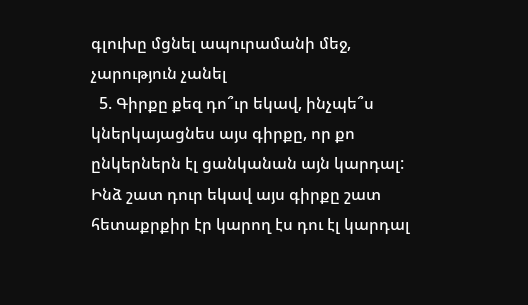գլուխը մցնել ապուրամանի մեջ, չարություն չանել
  5. Գիրքը քեզ դո՞ւր եկավ, ինչպե՞ս կներկայացնես այս գիրքը, որ քո ընկերներն էլ ցանկանան այն կարդալ: Ինձ շատ դուր եկավ այս գիրքը շատ հետաքրքիր էր կարող էս դու էլ կարդալ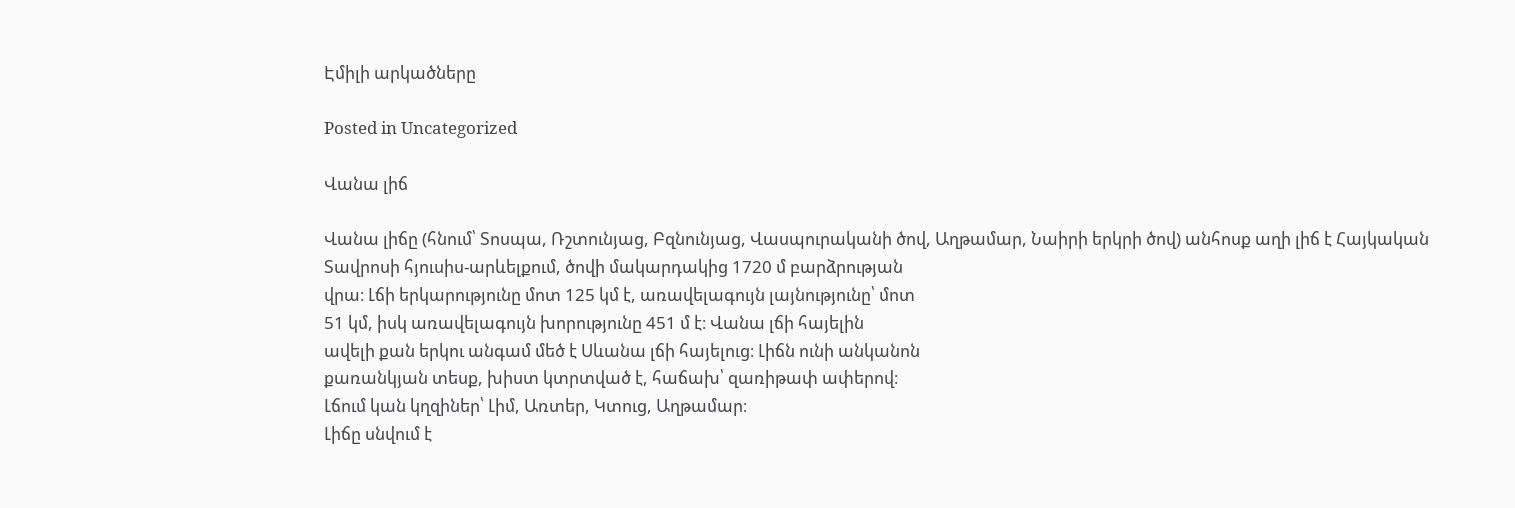Էմիլի արկածները

Posted in Uncategorized

Վանա լիճ

Վանա լիճը (հնում՝ Տոսպա, Ռշտունյաց, Բզնունյաց, Վասպուրականի ծով, Աղթամար, Նաիրի երկրի ծով) անհոսք աղի լիճ է Հայկական
Տավրոսի հյուսիս-արևելքում, ծովի մակարդակից 1720 մ բարձրության
վրա։ Լճի երկարությունը մոտ 125 կմ է, առավելագույն լայնությունը՝ մոտ
51 կմ, իսկ առավելագույն խորությունը 451 մ է։ Վանա լճի հայելին
ավելի քան երկու անգամ մեծ է Սևանա լճի հայելուց։ Լիճն ունի անկանոն
քառանկյան տեսք, խիստ կտրտված է, հաճախ՝ զառիթափ ափերով։
Լճում կան կղզիներ՝ Լիմ, Առտեր, Կտուց, Աղթամար։
Լիճը սնվում է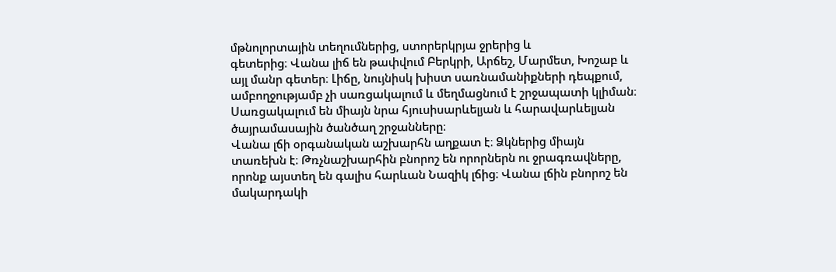մթնոլորտային տեղումներից, ստորերկրյա ջրերից և
գետերից։ Վանա լիճ են թափվում Բերկրի, Արճեշ, Մարմետ, Խոշաբ և
այլ մանր գետեր։ Լիճը, նույնիսկ խիստ սառնամանիքների դեպքում,
ամբողջությամբ չի սառցակալում և մեղմացնում է շրջապատի կլիման։
Սառցակալում են միայն նրա հյուսիսարևելյան և հարավարևելյան
ծայրամասային ծանծաղ շրջանները։
Վանա լճի օրգանական աշխարհն աղքատ է։ Ձկներից միայն
տառեխն է։ Թռչնաշխարհին բնորոշ են որորներն ու ջրագռավները,
որոնք այստեղ են գալիս հարևան Նազիկ լճից։ Վանա լճին բնորոշ են
մակարդակի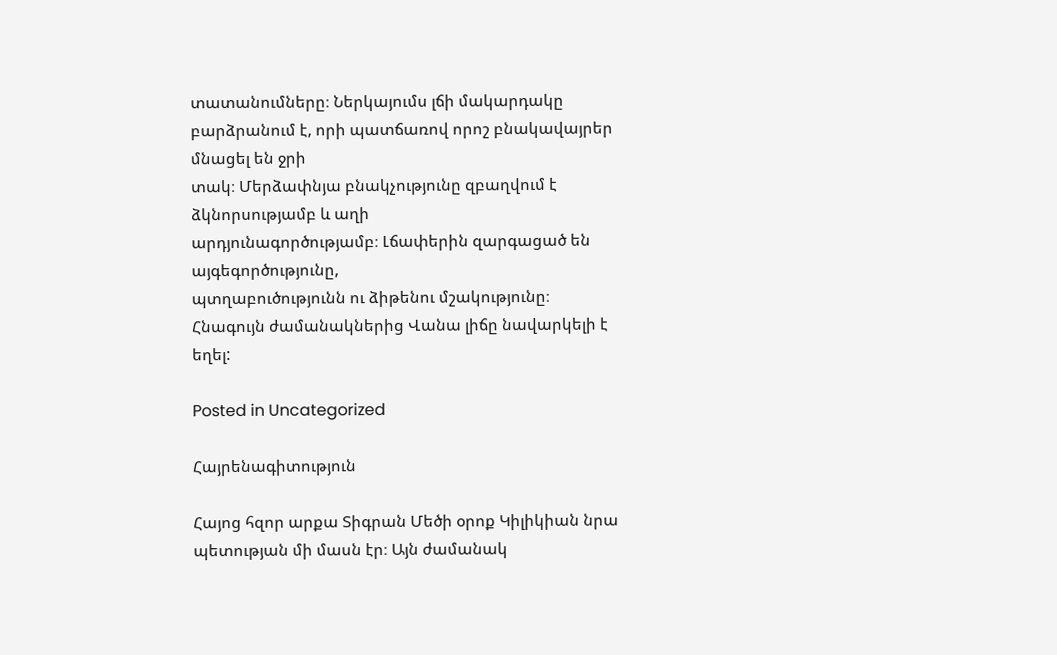տատանումները։ Ներկայումս լճի մակարդակը
բարձրանում է, որի պատճառով որոշ բնակավայրեր մնացել են ջրի
տակ։ Մերձափնյա բնակչությունը զբաղվում է ձկնորսությամբ և աղի
արդյունագործությամբ։ Լճափերին զարգացած են այգեգործությունը,
պտղաբուծությունն ու ձիթենու մշակությունը։
Հնագույն ժամանակներից Վանա լիճը նավարկելի է եղել:

Posted in Uncategorized

Հայրենագիտություն

Հայոց հզոր արքա Տիգրան Մեծի օրոք Կիլիկիան նրա պետության մի մասն էր։ Այն ժամանակ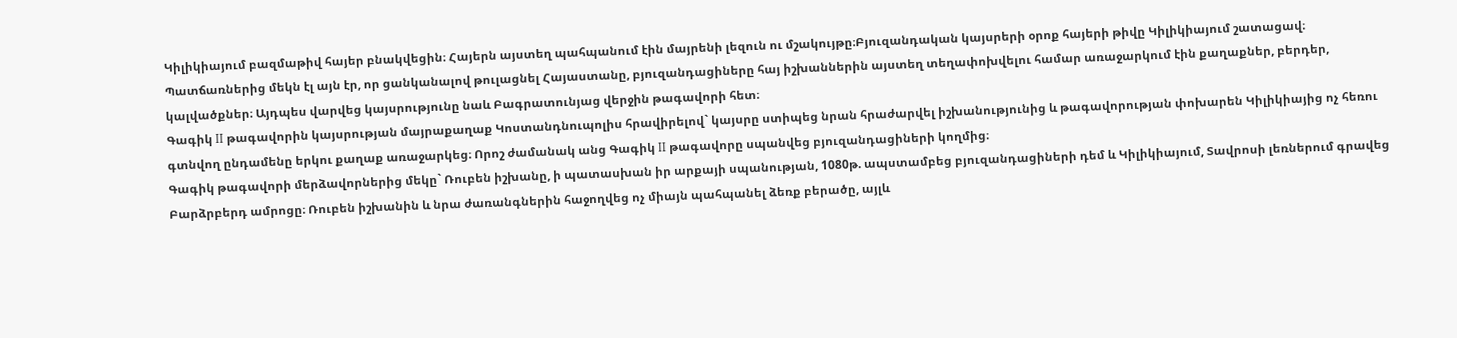Կիլիկիայում բազմաթիվ հայեր բնակվեցին։ Հայերն այստեղ պահպանում էին մայրենի լեզուն ու մշակույթը։Բյուզանդական կայսրերի օրոք հայերի թիվը Կիլիկիայում շատացավ։ Պատճառներից մեկն էլ այն էր, որ ցանկանալով թուլացնել Հայաստանը, բյուզանդացիները հայ իշխաններին այստեղ տեղափոխվելու համար առաջարկում էին քաղաքներ, բերդեր, կալվածքներ։ Այդպես վարվեց կայսրությունը նաև Բագրատունյաց վերջին թագավորի հետ։
Գագիկ II թագավորին կայսրության մայրաքաղաք Կոստանդնուպոլիս հրավիրելով` կայսրը ստիպեց նրան հրաժարվել իշխանությունից և թագավորության փոխարեն Կիլիկիայից ոչ հեռու գտնվող ընդամենը երկու քաղաք առաջարկեց։ Որոշ ժամանակ անց Գագիկ II թագավորը սպանվեց բյուզանդացիների կողմից։
Գագիկ թագավորի մերձավորներից մեկը` Ռուբեն իշխանը, ի պատասխան իր արքայի սպանության, 1080թ. ապստամբեց բյուզանդացիների դեմ և Կիլիկիայում, Տավրոսի լեռներում գրավեց Բարձրբերդ ամրոցը։ Ռուբեն իշխանին և նրա ժառանգներին հաջողվեց ոչ միայն պահպանել ձեռք բերածը, այլև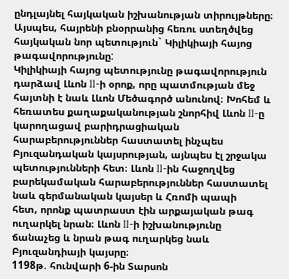ընդլայնել հայկական իշխանության տիրույթները։ Այսպես, հայրենի բնօրրանից հեռու ստեղծվեց հայկական նոր պետություն` Կիլիկիայի հայոց թագավորությունը:
Կիլիկիայի հայոց պետությունը թագավորություն դարձավ Լևոն II-ի օրոք, որը պատմության մեջ հայտնի է նաև Լևոն Մեծագործ անունով։ Խոհեմ և հեռատես քաղաքականության շնորհիվ Լևոն II-ը կարողացավ բարիդրացիական հարաբերություններ հաստատել ինչպես Բյուզանդական կայսրության, այնպես էլ շրջակա պետությունների հետ։ Լևոն II-ին հաջողվեց բարեկամական հարաբերություններ հաստատել նաև գերմանական կայսեր և Հռոմի պապի
հետ, որոնք պատրաստ էին արքայական թագ ուղարկել նրան։ Լևոն II-ի իշխանությունը ճանաչեց և նրան թագ ուղարկեց նաև Բյուզանդիայի կայսրը։
1198թ. հունվարի 6-ին Տարսոն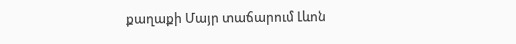քաղաքի Մայր տաճարում Լևոն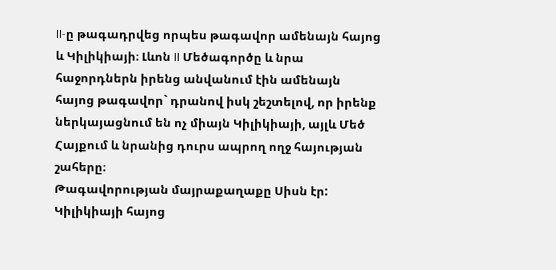II-ը թագադրվեց որպես թագավոր ամենայն հայոց և Կիլիկիայի։ Լևոն II Մեծագործը և նրա հաջորդներն իրենց անվանում էին ամենայն հայոց թագավոր` դրանով իսկ շեշտելով, որ իրենք
ներկայացնում են ոչ միայն Կիլիկիայի, այլև Մեծ Հայքում և նրանից դուրս ապրող ողջ հայության շահերը։
Թագավորության մայրաքաղաքը Սիսն էր:
Կիլիկիայի հայոց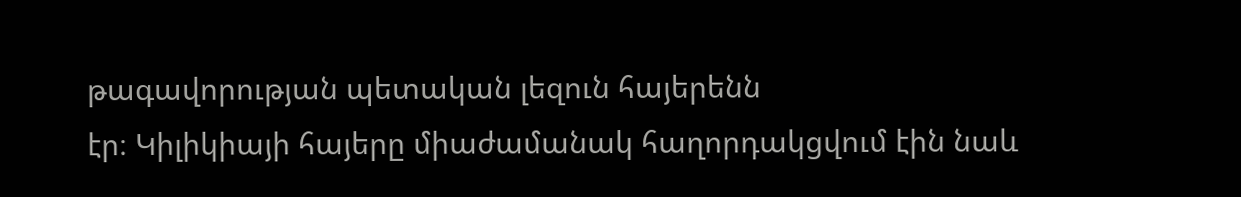թագավորության պետական լեզուն հայերենն
էր։ Կիլիկիայի հայերը միաժամանակ հաղորդակցվում էին նաև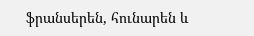ֆրանսերեն, հունարեն և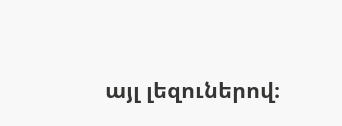այլ լեզուներով։